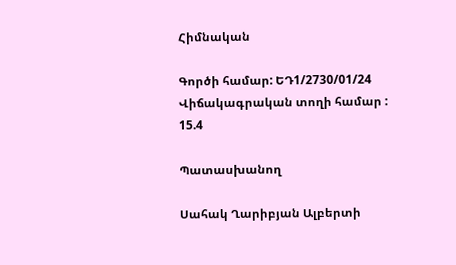Հիմնական

Գործի համար: ԵԴ1/2730/01/24
Վիճակագրական տողի համար : 15.4

Պատասխանող

Սահակ Ղարիբյան Ալբերտի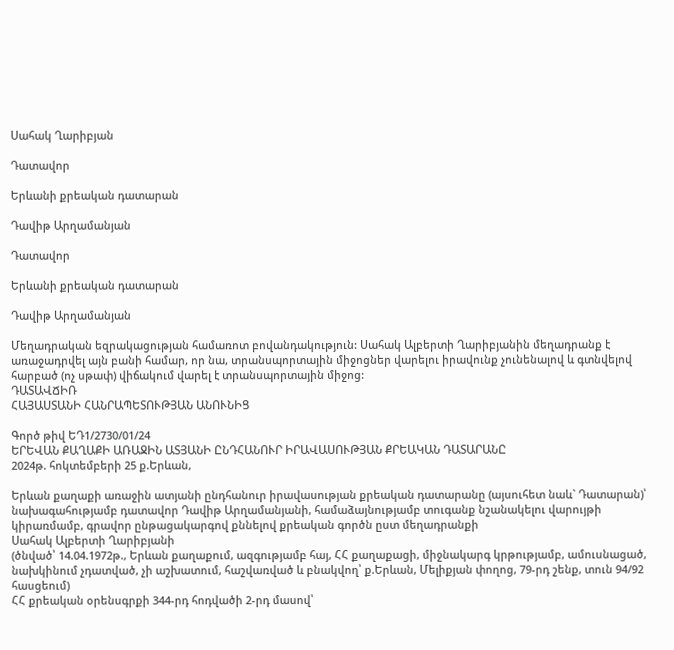Սահակ Ղարիբյան

Դատավոր

Երևանի քրեական դատարան

Դավիթ Արղամանյան

Դատավոր

Երևանի քրեական դատարան

Դավիթ Արղամանյան

Մեղադրական եզրակացության համառոտ բովանդակություն: Սահակ Ալբերտի Ղարիբյանին մեղադրանք է առաջադրվել այն բանի համար, որ նա, տրանսպորտային միջոցներ վարելու իրավունք չունենալով և գտնվելով հարբած (ոչ սթափ) վիճակում վարել է տրանսպորտային միջոց:
ԴԱՏԱՎՃԻՌ
ՀԱՅԱՍՏԱՆԻ ՀԱՆՐԱՊԵՏՈՒԹՅԱՆ ԱՆՈՒՆԻՑ

Գործ թիվ ԵԴ1/2730/01/24
ԵՐԵՎԱՆ ՔԱՂԱՔԻ ԱՌԱՋԻՆ ԱՏՅԱՆԻ ԸՆԴՀԱՆՈՒՐ ԻՐԱՎԱՍՈՒԹՅԱՆ ՔՐԵԱԿԱՆ ԴԱՏԱՐԱՆԸ
2024թ. հոկտեմբերի 25 ք.Երևան,

Երևան քաղաքի առաջին ատյանի ընդհանուր իրավասության քրեական դատարանը (այսուհետ նաև` Դատարան)՝ նախագահությամբ դատավոր Դավիթ Արղամանյանի, համաձայնությամբ տուգանք նշանակելու վարույթի կիրառմամբ, գրավոր ընթացակարգով քննելով քրեական գործն ըստ մեղադրանքի
Սահակ Ալբերտի Ղարիբյանի
(ծնված՝ 14.04.1972թ., Երևան քաղաքում, ազգությամբ հայ, ՀՀ քաղաքացի, միջնակարգ կրթությամբ, ամուսնացած, նախկինում չդատված, չի աշխատում, հաշվառված և բնակվող՝ ք.Երևան, Մելիքյան փողոց, 79-րդ շենք, տուն 94/92 հասցեում)
ՀՀ քրեական օրենսգրքի 344-րդ հոդվածի 2-րդ մասով՝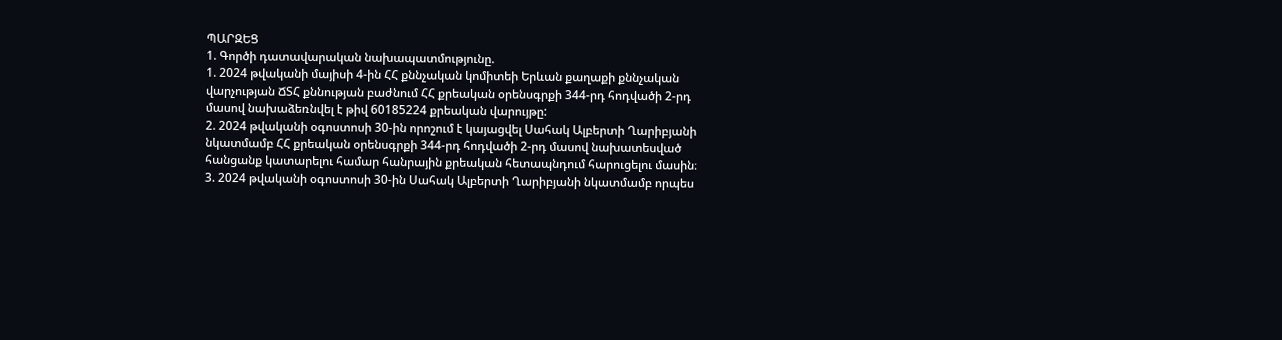ՊԱՐԶԵՑ
1. Գործի դատավարական նախապատմությունը.
1. 2024 թվականի մայիսի 4-ին ՀՀ քննչական կոմիտեի Երևան քաղաքի քննչական վարչության ՃՏՀ քննության բաժնում ՀՀ քրեական օրենսգրքի 344-րդ հոդվածի 2-րդ մասով նախաձեռնվել է թիվ 60185224 քրեական վարույթը:
2. 2024 թվականի օգոստոսի 30-ին որոշում է կայացվել Սահակ Ալբերտի Ղարիբյանի նկատմամբ ՀՀ քրեական օրենսգրքի 344-րդ հոդվածի 2-րդ մասով նախատեսված հանցանք կատարելու համար հանրային քրեական հետապնդում հարուցելու մասին։
3. 2024 թվականի օգոստոսի 30-ին Սահակ Ալբերտի Ղարիբյանի նկատմամբ որպես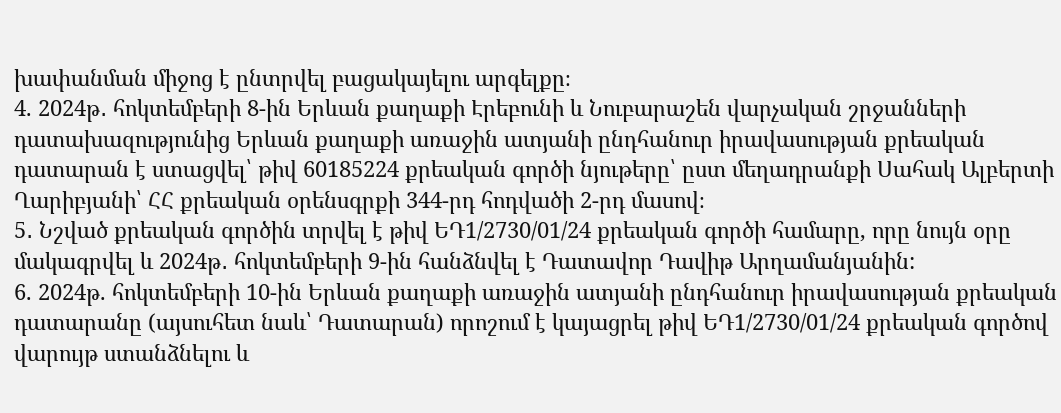խափանման միջոց է ընտրվել բացակայելու արգելքը։
4. 2024թ․ հոկտեմբերի 8-ին Երևան քաղաքի Էրեբունի և Նուբարաշեն վարչական շրջանների դատախազությունից Երևան քաղաքի առաջին ատյանի ընդհանուր իրավասության քրեական դատարան է ստացվել՝ թիվ 60185224 քրեական գործի նյութերը՝ ըստ մեղադրանքի Սահակ Ալբերտի Ղարիբյանի՝ ՀՀ քրեական օրենսգրքի 344-րդ հոդվածի 2-րդ մասով։
5․ Նշված քրեական գործին տրվել է թիվ ԵԴ1/2730/01/24 քրեական գործի համարը, որը նույն օրը մակագրվել և 2024թ․ հոկտեմբերի 9-ին հանձնվել է Դատավոր Դավիթ Արղամանյանին:
6. 2024թ. հոկտեմբերի 10-ին Երևան քաղաքի առաջին ատյանի ընդհանուր իրավասության քրեական դատարանը (այսուհետ նաև՝ Դատարան) որոշում է կայացրել թիվ ԵԴ1/2730/01/24 քրեական գործով վարույթ ստանձնելու և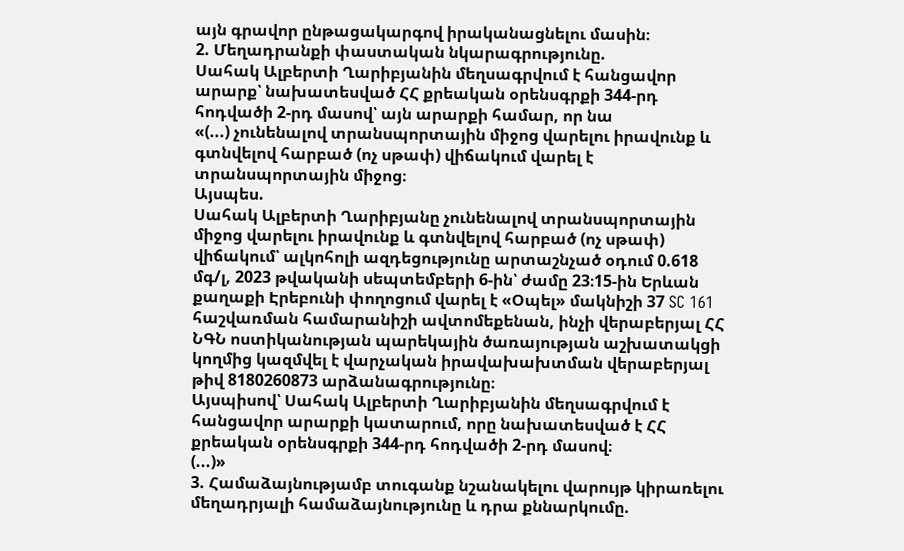այն գրավոր ընթացակարգով իրականացնելու մասին։
2. Մեղադրանքի փաստական նկարագրությունը.
Սահակ Ալբերտի Ղարիբյանին մեղսագրվում է հանցավոր արարք՝ նախատեսված ՀՀ քրեական օրենսգրքի 344-րդ հոդվածի 2-րդ մասով՝ այն արարքի համար, որ նա
«(...) չունենալով տրանսպորտային միջոց վարելու իրավունք և գտնվելով հարբած (ոչ սթափ) վիճակում վարել է տրանսպորտային միջոց։
Այսպես.
Սահակ Ալբերտի Ղարիբյանը չունենալով տրանսպորտային միջոց վարելու իրավունք և գտնվելով հարբած (ոչ սթափ) վիճակում՝ ալկոհոլի ազդեցությունը արտաշնչած օդում 0.618 մգ/լ, 2023 թվականի սեպտեմբերի 6-ին՝ ժամը 23։15-ին Երևան քաղաքի Էրեբունի փողոցում վարել է «Օպել» մակնիշի 37 SC 161 հաշվառման համարանիշի ավտոմեքենան, ինչի վերաբերյալ ՀՀ ՆԳՆ ոստիկանության պարեկային ծառայության աշխատակցի կողմից կազմվել է վարչական իրավախախտման վերաբերյալ թիվ 8180260873 արձանագրությունը։
Այսպիսով՝ Սահակ Ալբերտի Ղարիբյանին մեղսագրվում է հանցավոր արարքի կատարում, որը նախատեսված է ՀՀ քրեական օրենսգրքի 344-րդ հոդվածի 2-րդ մասով։
(...)»
3. Համաձայնությամբ տուգանք նշանակելու վարույթ կիրառելու մեղադրյալի համաձայնությունը և դրա քննարկումը.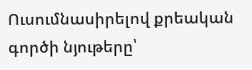Ուսումնասիրելով քրեական գործի նյութերը՝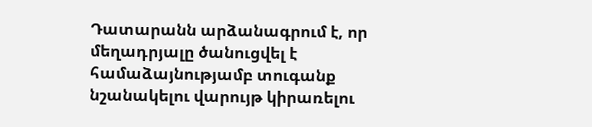Դատարանն արձանագրում է, որ մեղադրյալը ծանուցվել է համաձայնությամբ տուգանք նշանակելու վարույթ կիրառելու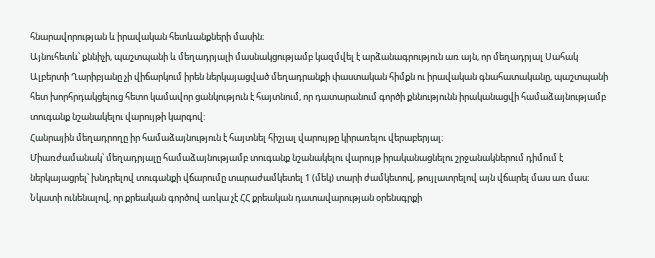հնարավորության և իրավական հետևանքների մասին։
Այնուհետև՝ քննիչի, պաշտպանի և մեղադրյալի մասնակցությամբ կազմվել է արձանագրություն առ այն, որ մեղադրյալ Սահակ Ալբերտի Ղարիբյանը չի վիճարկում իրեն ներկայացված մեղադրանքի փաստական հիմքն ու իրավական գնահատականը, պաշտպանի հետ խորհրդակցելուց հետո կամավոր ցանկություն է հայտնում, որ դատարանում գործի քննությունն իրականացվի համաձայնությամբ տուգանք նշանակելու վարույթի կարգով:
Հանրային մեղադրողը իր համաձայնություն է հայտնել հիշյալ վարույթը կիրառելու վերաբերյալ։
Միառժամանակ՝ մեղադրյալը համաձայնությամբ տուգանք նշանակելու վարույթ իրականացնելու շրջանակներում դիմում է ներկայացրել՝ խնդրելով տուգանքի վճարումը տարաժամկետել 1 (մեկ) տարի ժամկետով, թույլատրելով այն վճարել մաս առ մաս։
Նկատի ունենալով, որ քրեական գործով առկա չէ ՀՀ քրեական դատավարության օրենսգրքի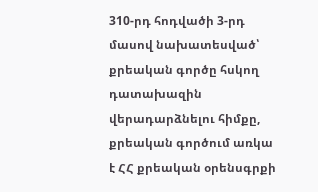310-րդ հոդվածի 3-րդ մասով նախատեսված՝ քրեական գործը հսկող դատախազին վերադարձնելու հիմքը, քրեական գործում առկա է ՀՀ քրեական օրենսգրքի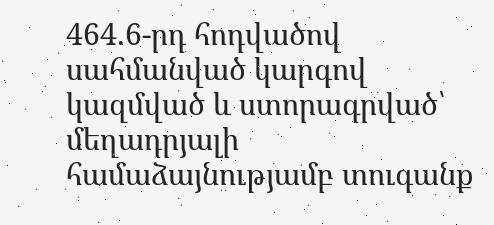464.6-րդ հոդվածով սահմանված կարգով կազմված և ստորագրված՝ մեղադրյալի համաձայնությամբ տուգանք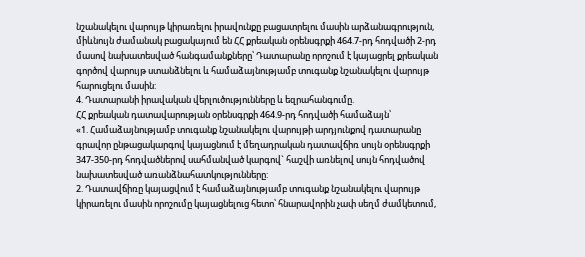նշանակելու վարույթ կիրառելու իրավունքը բացատրելու մասին արձանագրություն, միևնույն ժամանակ բացակայում են ՀՀ քրեական օրենսգրքի 464.7-րդ հոդվածի 2-րդ մասով նախատեսված հանգամանքները՝ Դատարանը որոշում է կայացրել քրեական գործով վարույթ ստանձնելու և համաձայնությամբ տուգանք նշանակելու վարույթ հարուցելու մասին:
4. Դատարանի իրավական վերլուծությունները և եզրահանգումը.
ՀՀ քրեական դատավարության օրենսգրքի 464.9-րդ հոդվածի համաձայն՝
«1. Համաձայնությամբ տուգանք նշանակելու վարույթի արդյունքով դատարանը գրավոր ընթացակարգով կայացնում է մեղադրական դատավճիռ սույն օրենսգրքի 347-350-րդ հոդվածներով սահմանված կարգով` հաշվի առնելով սույն հոդվածով նախատեսված առանձնահատկությունները:
2. Դատավճիռը կայացվում է համաձայնությամբ տուգանք նշանակելու վարույթ կիրառելու մասին որոշումը կայացնելուց հետո՝ հնարավորին չափ սեղմ ժամկետում,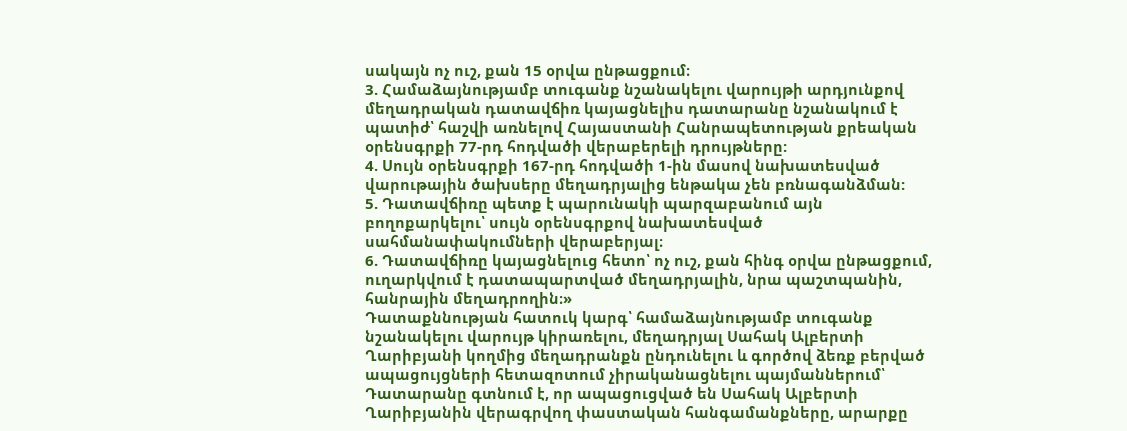սակայն ոչ ուշ, քան 15 օրվա ընթացքում։
3. Համաձայնությամբ տուգանք նշանակելու վարույթի արդյունքով մեղադրական դատավճիռ կայացնելիս դատարանը նշանակում է պատիժ՝ հաշվի առնելով Հայաստանի Հանրապետության քրեական օրենսգրքի 77-րդ հոդվածի վերաբերելի դրույթները:
4. Սույն օրենսգրքի 167-րդ հոդվածի 1-ին մասով նախատեսված վարութային ծախսերը մեղադրյալից ենթակա չեն բռնագանձման:
5. Դատավճիռը պետք է պարունակի պարզաբանում այն բողոքարկելու՝ սույն օրենսգրքով նախատեսված սահմանափակումների վերաբերյալ։
6. Դատավճիռը կայացնելուց հետո՝ ոչ ուշ, քան հինգ օրվա ընթացքում, ուղարկվում է դատապարտված մեղադրյալին, նրա պաշտպանին, հանրային մեղադրողին։»
Դատաքննության հատուկ կարգ՝ համաձայնությամբ տուգանք նշանակելու վարույթ կիրառելու, մեղադրյալ Սահակ Ալբերտի Ղարիբյանի կողմից մեղադրանքն ընդունելու և գործով ձեռք բերված ապացույցների հետազոտում չիրականացնելու պայմաններում՝ Դատարանը գտնում է, որ ապացուցված են Սահակ Ալբերտի Ղարիբյանին վերագրվող փաստական հանգամանքները, արարքը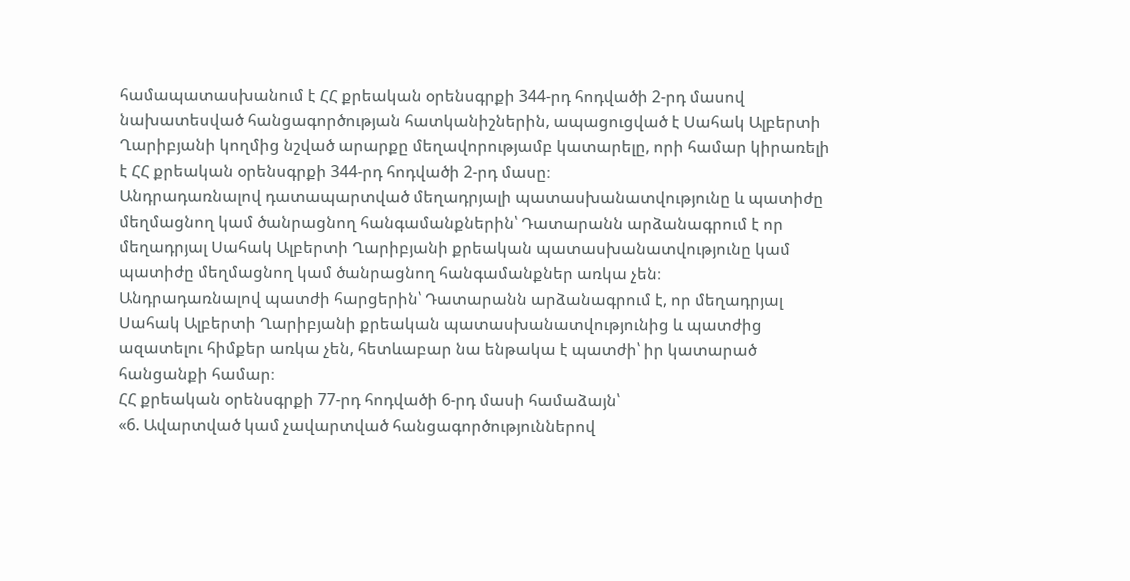համապատասխանում է ՀՀ քրեական օրենսգրքի 344-րդ հոդվածի 2-րդ մասով նախատեսված հանցագործության հատկանիշներին, ապացուցված է Սահակ Ալբերտի Ղարիբյանի կողմից նշված արարքը մեղավորությամբ կատարելը, որի համար կիրառելի է ՀՀ քրեական օրենսգրքի 344-րդ հոդվածի 2-րդ մասը։
Անդրադառնալով դատապարտված մեղադրյալի պատասխանատվությունը և պատիժը մեղմացնող կամ ծանրացնող հանգամանքներին՝ Դատարանն արձանագրում է որ մեղադրյալ Սահակ Ալբերտի Ղարիբյանի քրեական պատասխանատվությունը կամ պատիժը մեղմացնող կամ ծանրացնող հանգամանքներ առկա չեն։
Անդրադառնալով պատժի հարցերին՝ Դատարանն արձանագրում է, որ մեղադրյալ Սահակ Ալբերտի Ղարիբյանի քրեական պատասխանատվությունից և պատժից ազատելու հիմքեր առկա չեն, հետևաբար նա ենթակա է պատժի՝ իր կատարած հանցանքի համար։
ՀՀ քրեական օրենսգրքի 77-րդ հոդվածի 6-րդ մասի համաձայն՝
«6. Ավարտված կամ չավարտված հանցագործություններով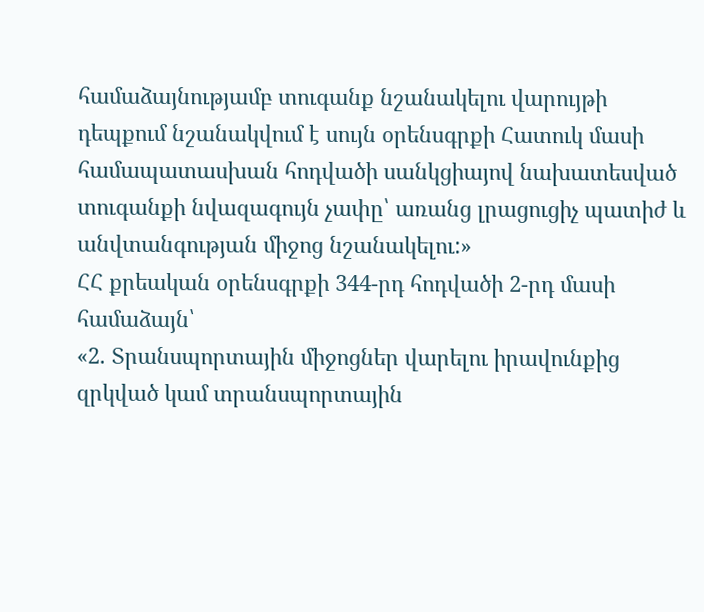համաձայնությամբ տուգանք նշանակելու վարույթի դեպքում նշանակվում է սույն օրենսգրքի Հատուկ մասի համապատասխան հոդվածի սանկցիայով նախատեսված տուգանքի նվազագույն չափը՝ առանց լրացուցիչ պատիժ և անվտանգության միջոց նշանակելու:»
ՀՀ քրեական օրենսգրքի 344-րդ հոդվածի 2-րդ մասի համաձայն՝
«2. Տրանսպորտային միջոցներ վարելու իրավունքից զրկված կամ տրանսպորտային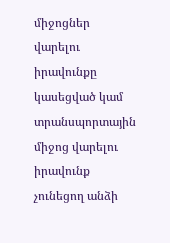միջոցներ վարելու իրավունքը կասեցված կամ տրանսպորտային միջոց վարելու իրավունք չունեցող անձի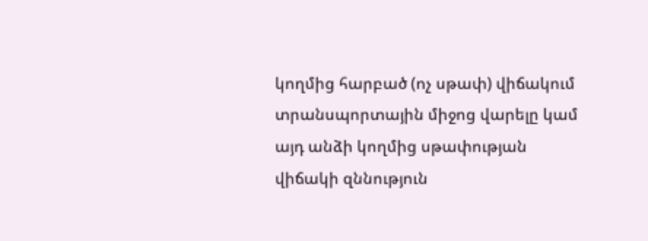կողմից հարբած (ոչ սթափ) վիճակում տրանսպորտային միջոց վարելը կամ այդ անձի կողմից սթափության վիճակի զննություն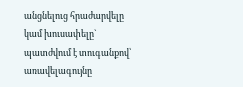անցնելուց հրաժարվելը կամ խուսափելը`
պատժվում է տուգանքով՝ առավելագույնը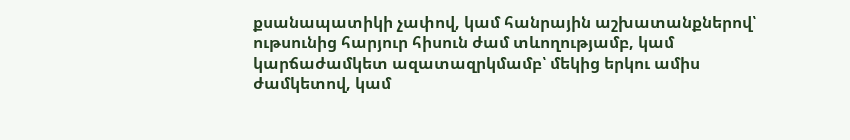քսանապատիկի չափով, կամ հանրային աշխատանքներով՝ ութսունից հարյուր հիսուն ժամ տևողությամբ, կամ կարճաժամկետ ազատազրկմամբ՝ մեկից երկու ամիս ժամկետով, կամ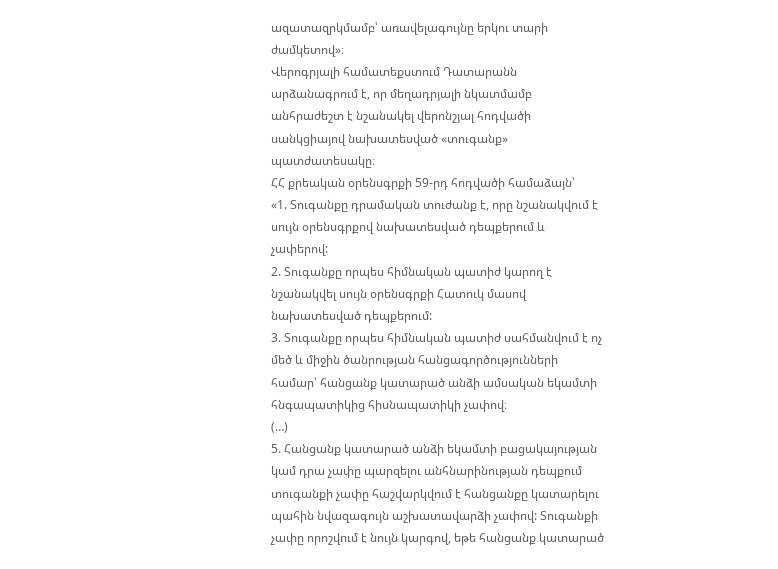ազատազրկմամբ՝ առավելագույնը երկու տարի ժամկետով»։
Վերոգրյալի համատեքստում Դատարանն արձանագրում է, որ մեղադրյալի նկատմամբ անհրաժեշտ է նշանակել վերոնշյալ հոդվածի սանկցիայով նախատեսված «տուգանք» պատժատեսակը։
ՀՀ քրեական օրենսգրքի 59-րդ հոդվածի համաձայն՝
«1. Տուգանքը դրամական տուժանք է, որը նշանակվում է սույն օրենսգրքով նախատեսված դեպքերում և չափերով:
2. Տուգանքը որպես հիմնական պատիժ կարող է նշանակվել սույն օրենսգրքի Հատուկ մասով նախատեսված դեպքերում:
3. Տուգանքը որպես հիմնական պատիժ սահմանվում է ոչ մեծ և միջին ծանրության հանցագործությունների համար՝ հանցանք կատարած անձի ամսական եկամտի հնգապատիկից հիսնապատիկի չափով։
(…)
5. Հանցանք կատարած անձի եկամտի բացակայության կամ դրա չափը պարզելու անհնարինության դեպքում տուգանքի չափը հաշվարկվում է հանցանքը կատարելու պահին նվազագույն աշխատավարձի չափով: Տուգանքի չափը որոշվում է նույն կարգով, եթե հանցանք կատարած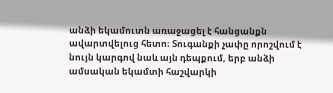անձի եկամուտն առաջացել է հանցանքն ավարտվելուց հետո։ Տուգանքի չափը որոշվում է նույն կարգով նաև այն դեպքում, երբ անձի ամսական եկամտի հաշվարկի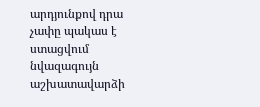արդյունքով դրա չափը պակաս է ստացվում նվազագույն աշխատավարձի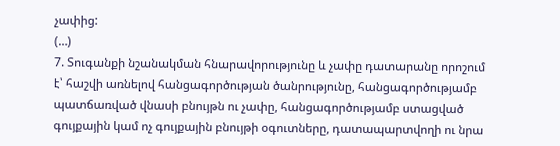չափից:
(…)
7. Տուգանքի նշանակման հնարավորությունը և չափը դատարանը որոշում է՝ հաշվի առնելով հանցագործության ծանրությունը, հանցագործությամբ պատճառված վնասի բնույթն ու չափը, հանցագործությամբ ստացված գույքային կամ ոչ գույքային բնույթի օգուտները, դատապարտվողի ու նրա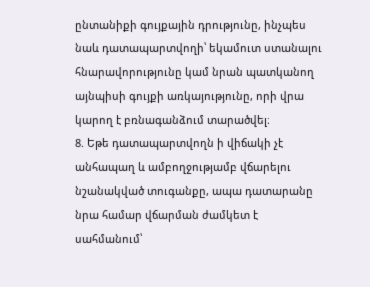ընտանիքի գույքային դրությունը, ինչպես նաև դատապարտվողի՝ եկամուտ ստանալու հնարավորությունը կամ նրան պատկանող այնպիսի գույքի առկայությունը, որի վրա կարող է բռնագանձում տարածվել։
8. Եթե դատապարտվողն ի վիճակի չէ անհապաղ և ամբողջությամբ վճարելու նշանակված տուգանքը, ապա դատարանը նրա համար վճարման ժամկետ է սահմանում՝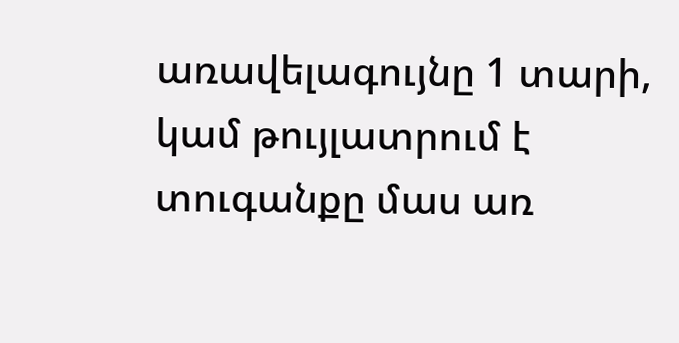առավելագույնը 1 տարի, կամ թույլատրում է տուգանքը մաս առ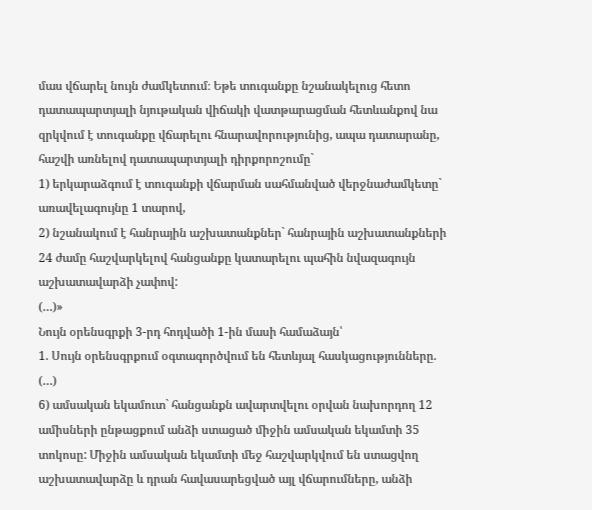մաս վճարել նույն ժամկետում։ Եթե տուգանքը նշանակելուց հետո դատապարտյալի նյութական վիճակի վատթարացման հետևանքով նա զրկվում է տուգանքը վճարելու հնարավորությունից, ապա դատարանը, հաշվի առնելով դատապարտյալի դիրքորոշումը`
1) երկարաձգում է տուգանքի վճարման սահմանված վերջնաժամկետը` առավելագույնը 1 տարով,
2) նշանակում է հանրային աշխատանքներ` հանրային աշխատանքների 24 ժամը հաշվարկելով հանցանքը կատարելու պահին նվազագույն աշխատավարձի չափով:
(…)»
Նույն օրենսգրքի 3-րդ հոդվածի 1-ին մասի համաձայն՝
1. Սույն օրենսգրքում օգտագործվում են հետևյալ հասկացությունները.
(…)
6) ամսական եկամուտ` հանցանքն ավարտվելու օրվան նախորդող 12 ամիսների ընթացքում անձի ստացած միջին ամսական եկամտի 35 տոկոսը: Միջին ամսական եկամտի մեջ հաշվարկվում են ստացվող աշխատավարձը և դրան հավասարեցված այլ վճարումները, անձի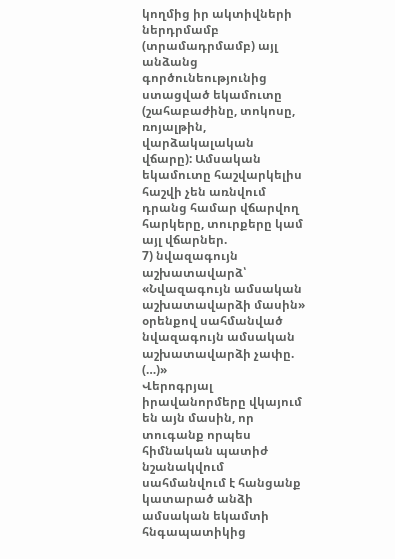կողմից իր ակտիվների ներդրմամբ (տրամադրմամբ) այլ անձանց գործունեությունից ստացված եկամուտը (շահաբաժինը, տոկոսը, ռոյալթին, վարձակալական վճարը): Ամսական եկամուտը հաշվարկելիս հաշվի չեն առնվում դրանց համար վճարվող հարկերը, տուրքերը կամ այլ վճարներ.
7) նվազագույն աշխատավարձ՝ «Նվազագույն ամսական աշխատավարձի մասին» օրենքով սահմանված նվազագույն ամսական աշխատավարձի չափը.
(…)»
Վերոգրյալ իրավանորմերը վկայում են այն մասին, որ տուգանք որպես հիմնական պատիժ նշանակվում սահմանվում է հանցանք կատարած անձի ամսական եկամտի հնգապատիկից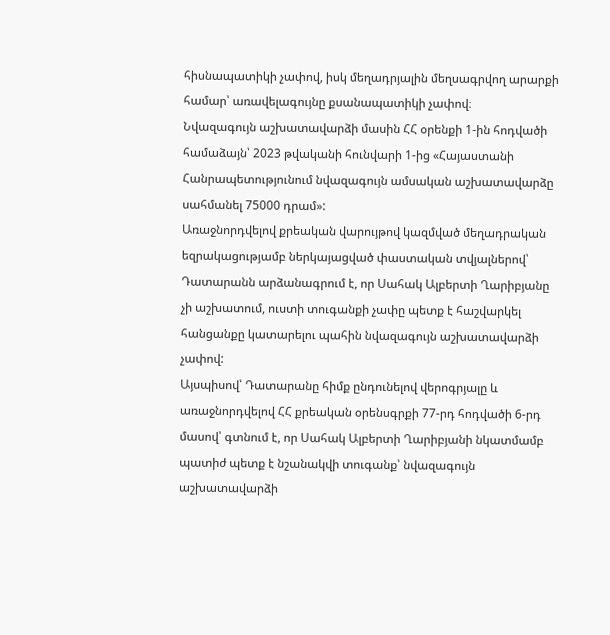հիսնապատիկի չափով, իսկ մեղադրյալին մեղսագրվող արարքի համար՝ առավելագույնը քսանապատիկի չափով։
Նվազագույն աշխատավարձի մասին ՀՀ օրենքի 1-ին հոդվածի համաձայն՝ 2023 թվականի հունվարի 1-ից «Հայաստանի Հանրապետությունում նվազագույն ամսական աշխատավարձը սահմանել 75000 դրամ»:
Առաջնորդվելով քրեական վարույթով կազմված մեղադրական եզրակացությամբ ներկայացված փաստական տվյալներով՝ Դատարանն արձանագրում է, որ Սահակ Ալբերտի Ղարիբյանը չի աշխատում, ուստի տուգանքի չափը պետք է հաշվարկել հանցանքը կատարելու պահին նվազագույն աշխատավարձի չափով:
Այսպիսով՝ Դատարանը հիմք ընդունելով վերոգրյալը և առաջնորդվելով ՀՀ քրեական օրենսգրքի 77-րդ հոդվածի 6-րդ մասով՝ գտնում է, որ Սահակ Ալբերտի Ղարիբյանի նկատմամբ պատիժ պետք է նշանակվի տուգանք՝ նվազագույն աշխատավարձի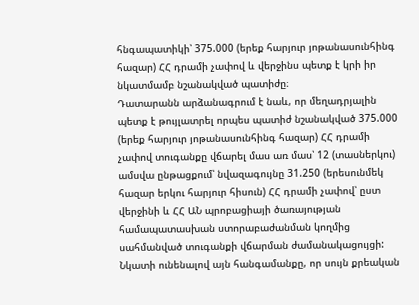հնգապատիկի՝ 375.000 (երեք հարյուր յոթանասունհինգ հազար) ՀՀ դրամի չափով և վերջինս պետք է կրի իր նկատմամբ նշանակված պատիժը։
Դատարանն արձանագրում է նաև, որ մեղադրյալին պետք է թույլատրել որպես պատիժ նշանակված 375.000 (երեք հարյուր յոթանասունհինգ հազար) ՀՀ դրամի չափով տուգանքը վճարել մաս առ մաս՝ 12 (տասներկու) ամսվա ընթացքում՝ նվազագույնը 31.250 (երեսունմեկ հազար երկու հարյուր հիսուն) ՀՀ դրամի չափով՝ ըստ վերջինի և ՀՀ ԱՆ պրոբացիայի ծառայության համապատասխան ստորաբաժանման կողմից սահմանված տուգանքի վճարման ժամանակացույցի:
Նկատի ունենալով այն հանգամանքը, որ սույն քրեական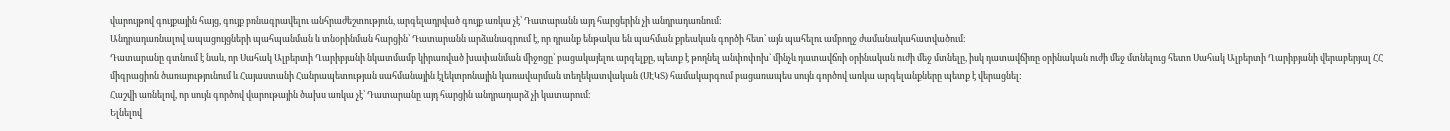վարույթով գույքային հայց, գույք բռնագրավելու անհրաժեշտություն, արգելադրված գույք առկա չէ՝ Դատարանն այդ հարցերին չի անդրադառնում:
Անդրադառնալով ապացույցների պահպանման և տնօրինման հարցին՝ Դատարանն արձանագրում է, որ դրանք ենթակա են պահման քրեական գործի հետ՝ այն պահելու ամբողջ ժամանակահատվածում:
Դատարանը գտնում է նաև, որ Սահակ Ալբերտի Ղարիբյանի նկատմամբ կիրառված խափանման միջոցը՝ բացակայելու արգելքը, պետք է թողնել անփոփոխ` մինչև դատավճռի օրինական ուժի մեջ մտնելը, իսկ դատավճիռը օրինական ուժի մեջ մտնելուց հետո Սահակ Ալբերտի Ղարիբյանի վերաբերյալ ՀՀ միգրացիոն ծառայությունում և Հայաստանի Հանրապետության սահմանային էլեկտրոնային կառավարման տեղեկատվական (ՍԷԿՏ) համակարգում բացառապես սույն գործով առկա արգելանքները պետք է վերացնել:
Հաշվի առնելով, որ սույն գործով վարութային ծախս առկա չէ՝ Դատարանը այդ հարցին անդրադարձ չի կատարում։
Ելնելով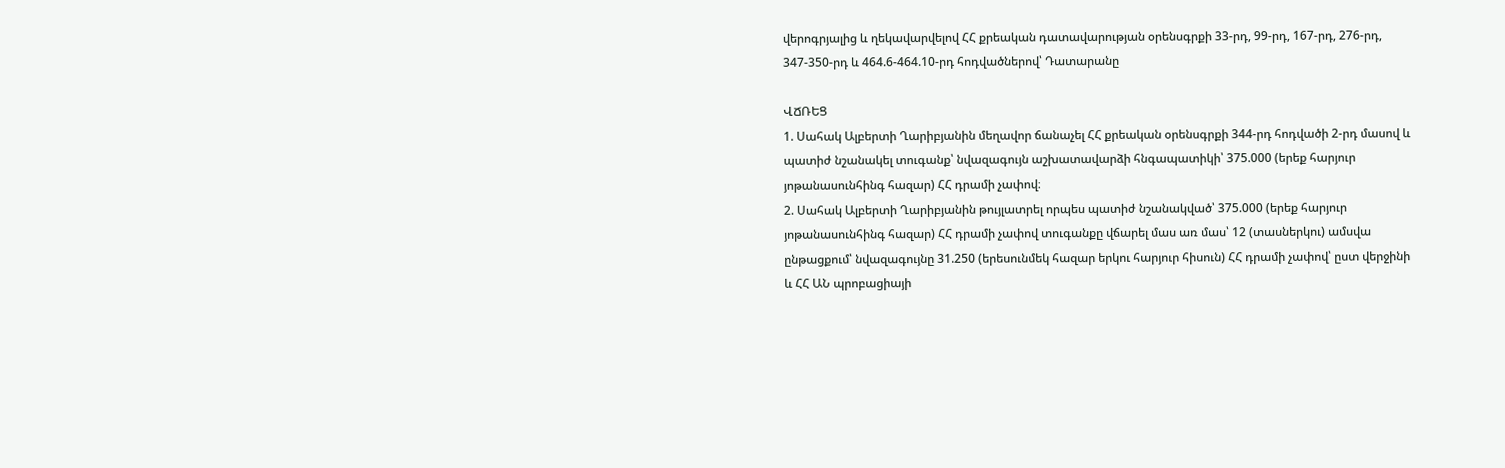վերոգրյալից և ղեկավարվելով ՀՀ քրեական դատավարության օրենսգրքի 33-րդ, 99-րդ, 167-րդ, 276-րդ, 347-350-րդ և 464.6-464.10-րդ հոդվածներով՝ Դատարանը

ՎՃՌԵՑ
1. Սահակ Ալբերտի Ղարիբյանին մեղավոր ճանաչել ՀՀ քրեական օրենսգրքի 344-րդ հոդվածի 2-րդ մասով և պատիժ նշանակել տուգանք՝ նվազագույն աշխատավարձի հնգապատիկի՝ 375.000 (երեք հարյուր յոթանասունհինգ հազար) ՀՀ դրամի չափով։
2. Սահակ Ալբերտի Ղարիբյանին թույլատրել որպես պատիժ նշանակված՝ 375.000 (երեք հարյուր յոթանասունհինգ հազար) ՀՀ դրամի չափով տուգանքը վճարել մաս առ մաս՝ 12 (տասներկու) ամսվա ընթացքում՝ նվազագույնը 31.250 (երեսունմեկ հազար երկու հարյուր հիսուն) ՀՀ դրամի չափով՝ ըստ վերջինի և ՀՀ ԱՆ պրոբացիայի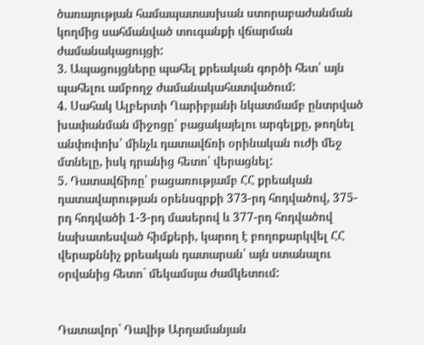ծառայության համապատասխան ստորաբաժանման կողմից սահմանված տուգանքի վճարման ժամանակացույցի:
3. Ապացույցները պահել քրեական գործի հետ՝ այն պահելու ամբողջ ժամանակահատվածում:
4. Սահակ Ալբերտի Ղարիբյանի նկատմամբ ընտրված խափանման միջոցը՝ բացակայելու արգելքը, թողնել անփոփոխ՝ մինչև դատավճռի օրինական ուժի մեջ մտնելը, իսկ դրանից հետո՝ վերացնել:
5. Դատավճիռը՝ բացառությամբ ՀՀ քրեական դատավարության օրենսգրքի 373-րդ հոդվածով, 375-րդ հոդվածի 1-3-րդ մասերով և 377-րդ հոդվածով նախատեսված հիմքերի, կարող է բողոքարկվել ՀՀ վերաքննիչ քրեական դատարան՝ այն ստանալու օրվանից հետո` մեկամսյա ժամկետում:


Դատավոր` Դավիթ Արղամանյան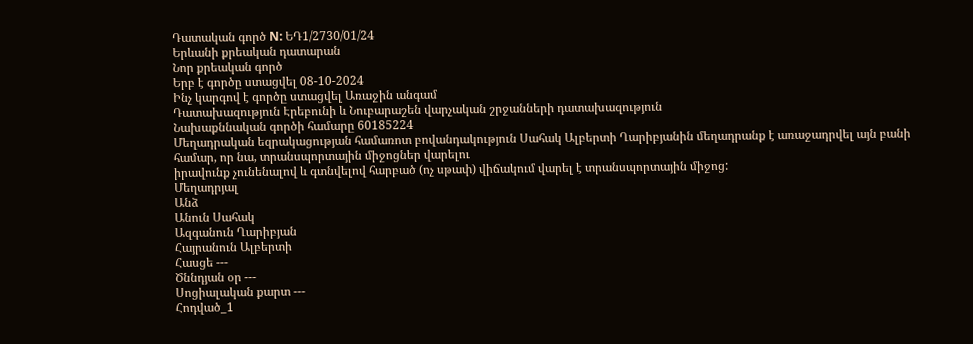Դատական գործ N: ԵԴ1/2730/01/24
Երևանի քրեական դատարան
Նոր քրեական գործ
Երբ է գործը ստացվել 08-10-2024
Ինչ կարգով է գործը ստացվել Առաջին անգամ
Դատախազություն Էրեբունի և Նուբարաշեն վարչական շրջանների դատախազություն
Նախաքննական գործի համարը 60185224
Մեղադրական եզրակացության համառոտ բովանդակություն Սահակ Ալբերտի Ղարիբյանին մեղադրանք է առաջադրվել այն բանի համար, որ նա, տրանսպորտային միջոցներ վարելու
իրավունք չունենալով և գտնվելով հարբած (ոչ սթափ) վիճակում վարել է տրանսպորտային միջոց:
Մեղադրյալ
Անձ
Անուն Սահակ
Ազգանուն Ղարիբյան
Հայրանուն Ալբերտի
Հասցե ---
Ծննդյան օր ---
Սոցիալական քարտ ---
Հոդված_1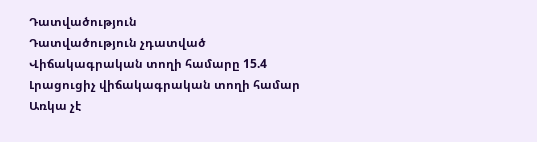Դատվածություն
Դատվածություն չդատված
Վիճակագրական տողի համարը 15.4
Լրացուցիչ վիճակագրական տողի համար Առկա չէ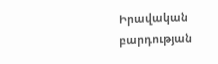Իրավական բարդության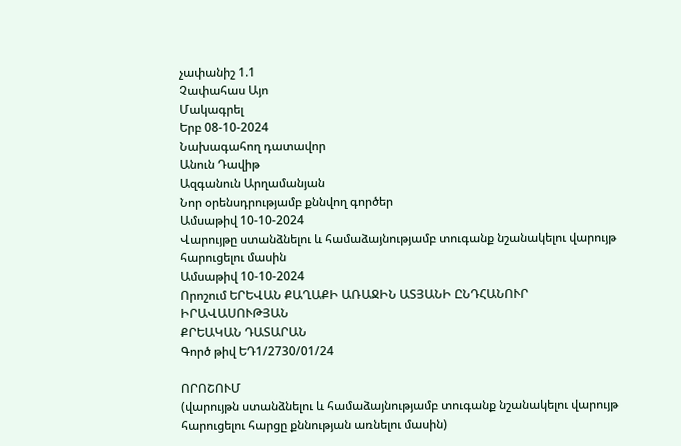չափանիշ 1.1
Չափահաս Այո
Մակագրել
Երբ 08-10-2024
Նախագահող դատավոր
Անուն Դավիթ
Ազգանուն Արղամանյան
Նոր օրենսդրությամբ քննվող գործեր
Ամսաթիվ 10-10-2024
Վարույթը ստանձնելու և համաձայնությամբ տուգանք նշանակելու վարույթ հարուցելու մասին
Ամսաթիվ 10-10-2024
Որոշում ԵՐԵՎԱՆ ՔԱՂԱՔԻ ԱՌԱՋԻՆ ԱՏՅԱՆԻ ԸՆԴՀԱՆՈՒՐ ԻՐԱՎԱՍՈՒԹՅԱՆ
ՔՐԵԱԿԱՆ ԴԱՏԱՐԱՆ
Գործ թիվ ԵԴ1/2730/01/24

ՈՐՈՇՈՒՄ
(վարույթն ստանձնելու և համաձայնությամբ տուգանք նշանակելու վարույթ հարուցելու հարցը քննության առնելու մասին)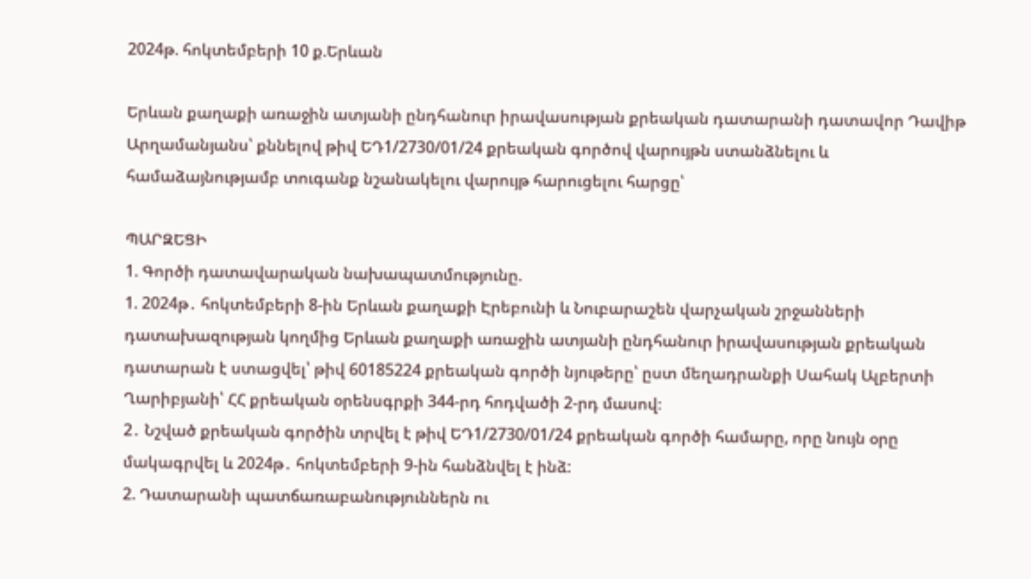2024թ. հոկտեմբերի 10 ք.Երևան

Երևան քաղաքի առաջին ատյանի ընդհանուր իրավասության քրեական դատարանի դատավոր Դավիթ Արղամանյանս՝ քննելով թիվ ԵԴ1/2730/01/24 քրեական գործով վարույթն ստանձնելու և համաձայնությամբ տուգանք նշանակելու վարույթ հարուցելու հարցը՝

ՊԱՐԶԵՑԻ
1. Գործի դատավարական նախապատմությունը.
1. 2024թ․ հոկտեմբերի 8-ին Երևան քաղաքի Էրեբունի և Նուբարաշեն վարչական շրջանների դատախազության կողմից Երևան քաղաքի առաջին ատյանի ընդհանուր իրավասության քրեական դատարան է ստացվել՝ թիվ 60185224 քրեական գործի նյութերը՝ ըստ մեղադրանքի Սահակ Ալբերտի Ղարիբյանի՝ ՀՀ քրեական օրենսգրքի 344-րդ հոդվածի 2-րդ մասով։
2․ Նշված քրեական գործին տրվել է թիվ ԵԴ1/2730/01/24 քրեական գործի համարը, որը նույն օրը մակագրվել և 2024թ․ հոկտեմբերի 9-ին հանձնվել է ինձ:
2. Դատարանի պատճառաբանություններն ու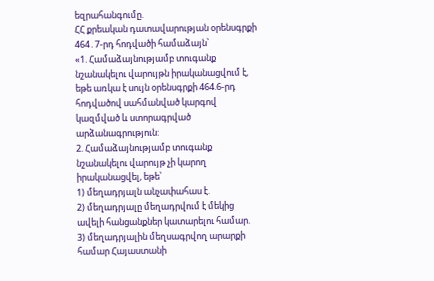եզրահանգումը.
ՀՀ քրեական դատավարության օրենսգրքի 464․7-րդ հոդվածի համաձայն՝
«1. Համաձայնությամբ տուգանք նշանակելու վարույթն իրականացվում է, եթե առկա է սույն օրենսգրքի 464.6-րդ հոդվածով սահմանված կարգով կազմված և ստորագրված արձանագրություն:
2. Համաձայնությամբ տուգանք նշանակելու վարույթ չի կարող իրականացվել, եթե՝
1) մեղադրյալն անչափահաս է.
2) մեղադրյալը մեղադրվում է մեկից ավելի հանցանքներ կատարելու համար.
3) մեղադրյալին մեղսագրվող արարքի համար Հայաստանի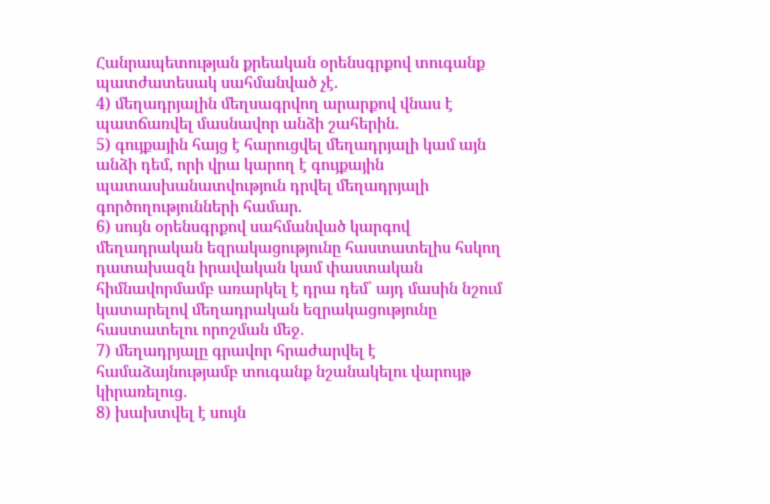Հանրապետության քրեական օրենսգրքով տուգանք պատժատեսակ սահմանված չէ.
4) մեղադրյալին մեղսագրվող արարքով վնաս է պատճառվել մասնավոր անձի շահերին.
5) գույքային հայց է հարուցվել մեղադրյալի կամ այն անձի դեմ, որի վրա կարող է գույքային պատասխանատվություն դրվել մեղադրյալի գործողությունների համար.
6) սույն օրենսգրքով սահմանված կարգով մեղադրական եզրակացությունը հաստատելիս հսկող դատախազն իրավական կամ փաստական հիմնավորմամբ առարկել է դրա դեմ՝ այդ մասին նշում կատարելով մեղադրական եզրակացությունը հաստատելու որոշման մեջ․
7) մեղադրյալը գրավոր հրաժարվել է համաձայնությամբ տուգանք նշանակելու վարույթ կիրառելուց․
8) խախտվել է սույն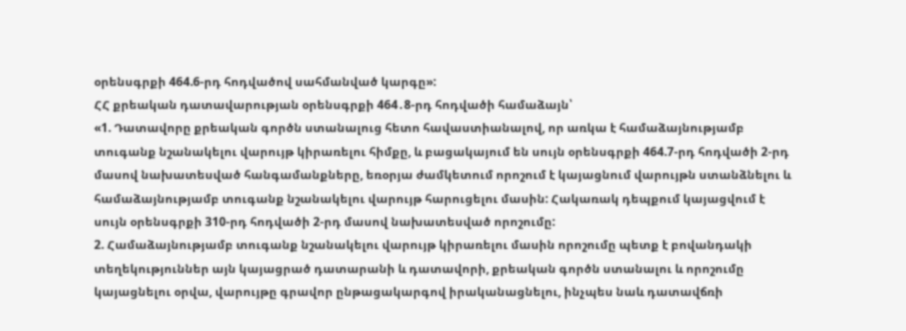օրենսգրքի 464.6-րդ հոդվածով սահմանված կարգը»:
ՀՀ քրեական դատավարության օրենսգրքի 464․8-րդ հոդվածի համաձայն՝
«1. Դատավորը քրեական գործն ստանալուց հետո հավաստիանալով, որ առկա է համաձայնությամբ տուգանք նշանակելու վարույթ կիրառելու հիմքը, և բացակայում են սույն օրենսգրքի 464.7-րդ հոդվածի 2-րդ մասով նախատեսված հանգամանքները, եռօրյա ժամկետում որոշում է կայացնում վարույթն ստանձնելու և համաձայնությամբ տուգանք նշանակելու վարույթ հարուցելու մասին: Հակառակ դեպքում կայացվում է սույն օրենսգրքի 310-րդ հոդվածի 2-րդ մասով նախատեսված որոշումը:
2. Համաձայնությամբ տուգանք նշանակելու վարույթ կիրառելու մասին որոշումը պետք է բովանդակի տեղեկություններ այն կայացրած դատարանի և դատավորի, քրեական գործն ստանալու և որոշումը կայացնելու օրվա, վարույթը գրավոր ընթացակարգով իրականացնելու, ինչպես նաև դատավճռի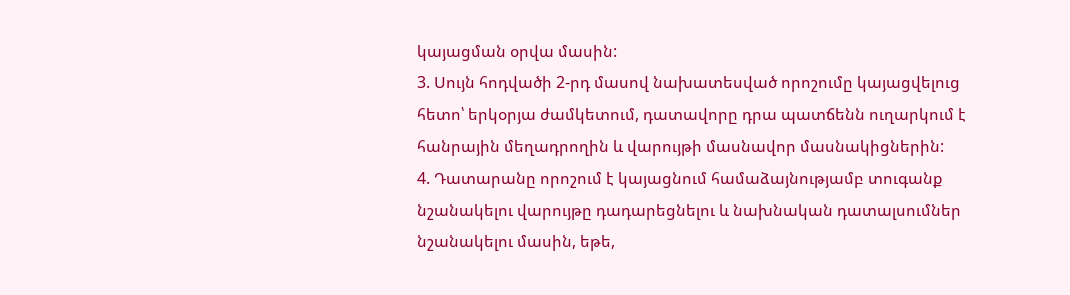կայացման օրվա մասին:
3. Սույն հոդվածի 2-րդ մասով նախատեսված որոշումը կայացվելուց հետո՝ երկօրյա ժամկետում, դատավորը դրա պատճենն ուղարկում է հանրային մեղադրողին և վարույթի մասնավոր մասնակիցներին:
4. Դատարանը որոշում է կայացնում համաձայնությամբ տուգանք նշանակելու վարույթը դադարեցնելու և նախնական դատալսումներ նշանակելու մասին, եթե,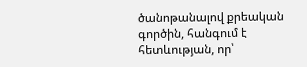ծանոթանալով քրեական գործին, հանգում է հետևության, որ՝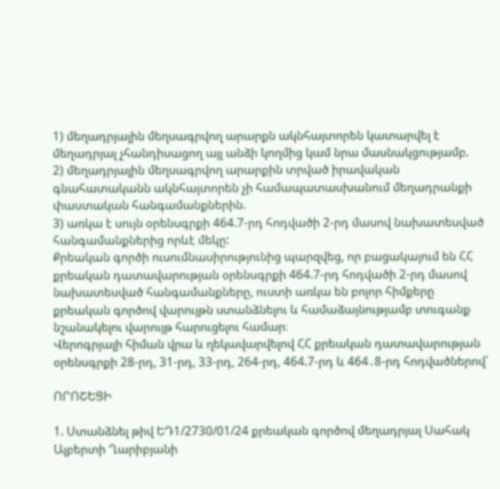1) մեղադրյալին մեղսագրվող արարքն ակնհայտորեն կատարվել է մեղադրյալ չհանդիսացող այլ անձի կողմից կամ նրա մասնակցությամբ.
2) մեղադրյալին մեղսագրվող արարքին տրված իրավական գնահատականն ակնհայտորեն չի համապատասխանում մեղադրանքի փաստական հանգամանքներին.
3) առկա է սույն օրենսգրքի 464.7-րդ հոդվածի 2-րդ մասով նախատեսված հանգամանքներից որևէ մեկը:
Քրեական գործի ուսումնասիրությունից պարզվեց, որ բացակայում են ՀՀ քրեական դատավարության օրենսգրքի 464.7-րդ հոդվածի 2-րդ մասով նախատեսված հանգամանքները, ուստի առկա են բոլոր հիմքերը քրեական գործով վարույթն ստանձնելու և համաձայնությամբ տուգանք նշանակելու վարույթ հարուցելու համար։
Վերոգրյալի հիման վրա և ղեկավարվելով ՀՀ քրեական դատավարության օրենսգրքի 28-րդ, 31-րդ, 33-րդ, 264-րդ, 464.7-րդ և 464․8-րդ հոդվածներով՝

ՈՐՈՇԵՑԻ

1. Ստանձնել թիվ ԵԴ1/2730/01/24 քրեական գործով մեղադրյալ Սահակ Ալբերտի Ղարիբյանի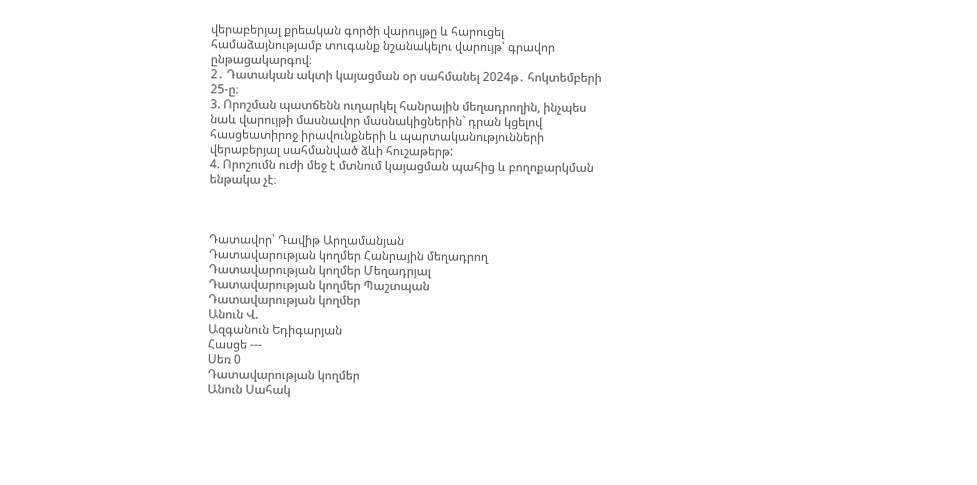վերաբերյալ քրեական գործի վարույթը և հարուցել համաձայնությամբ տուգանք նշանակելու վարույթ՝ գրավոր ընթացակարգով։
2․ Դատական ակտի կայացման օր սահմանել 2024թ․ հոկտեմբերի 25-ը։
3. Որոշման պատճենն ուղարկել հանրային մեղադրողին, ինչպես նաև վարույթի մասնավոր մասնակիցներին` դրան կցելով հասցեատիրոջ իրավունքների և պարտականությունների վերաբերյալ սահմանված ձևի հուշաթերթ:
4. Որոշումն ուժի մեջ է մտնում կայացման պահից և բողոքարկման ենթակա չէ։



Դատավոր՝ Դավիթ Արղամանյան
Դատավարության կողմեր Հանրային մեղադրող
Դատավարության կողմեր Մեղադրյալ
Դատավարության կողմեր Պաշտպան
Դատավարության կողմեր
Անուն Վ.
Ազգանուն Եդիգարյան
Հասցե ---
Սեռ 0
Դատավարության կողմեր
Անուն Սահակ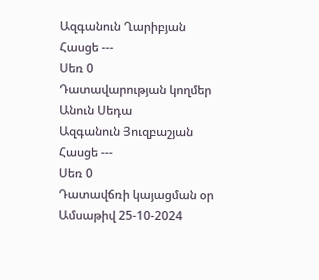Ազգանուն Ղարիբյան
Հասցե ---
Սեռ 0
Դատավարության կողմեր
Անուն Սեդա
Ազգանուն Յուզբաշյան
Հասցե ---
Սեռ 0
Դատավճռի կայացման օր
Ամսաթիվ 25-10-2024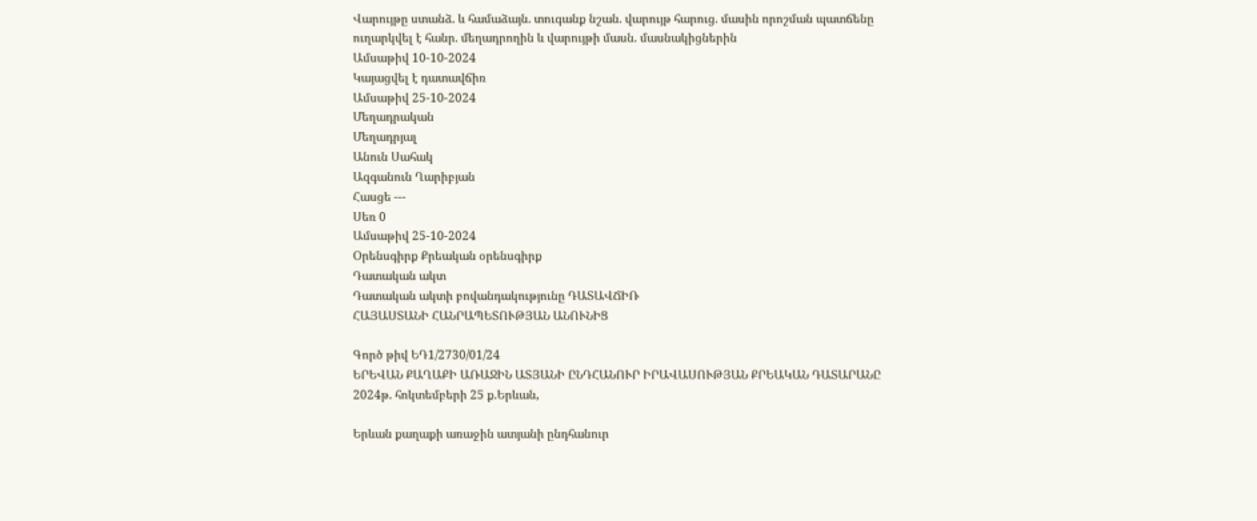Վարույթը ստանձ. և համաձայն. տուգանք նշան. վարույթ հարուց. մասին որոշման պատճենը ուղարկվել է հանր. մեղադրողին և վարույթի մասն. մասնակիցներին
Ամսաթիվ 10-10-2024
Կայացվել է դատավճիռ
Ամսաթիվ 25-10-2024
Մեղադրական
Մեղադրյալ
Անուն Սահակ
Ազգանուն Ղարիբյան
Հասցե ---
Սեռ 0
Ամսաթիվ 25-10-2024
Օրենսգիրք Քրեական օրենսգիրք
Դատական ակտ
Դատական ակտի բովանդակությունը ԴԱՏԱՎՃԻՌ
ՀԱՅԱՍՏԱՆԻ ՀԱՆՐԱՊԵՏՈՒԹՅԱՆ ԱՆՈՒՆԻՑ

Գործ թիվ ԵԴ1/2730/01/24
ԵՐԵՎԱՆ ՔԱՂԱՔԻ ԱՌԱՋԻՆ ԱՏՅԱՆԻ ԸՆԴՀԱՆՈՒՐ ԻՐԱՎԱՍՈՒԹՅԱՆ ՔՐԵԱԿԱՆ ԴԱՏԱՐԱՆԸ
2024թ. հոկտեմբերի 25 ք.Երևան,

Երևան քաղաքի առաջին ատյանի ընդհանուր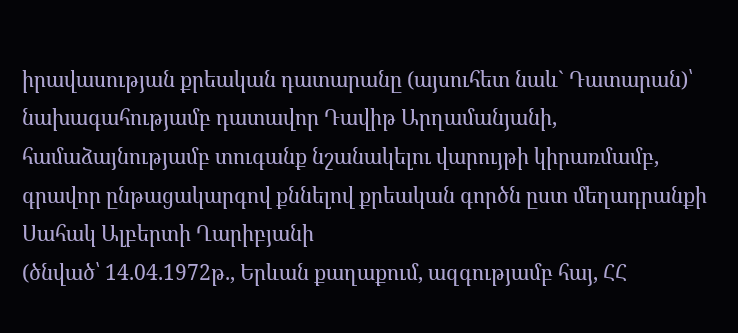իրավասության քրեական դատարանը (այսուհետ նաև` Դատարան)՝ նախագահությամբ դատավոր Դավիթ Արղամանյանի, համաձայնությամբ տուգանք նշանակելու վարույթի կիրառմամբ, գրավոր ընթացակարգով քննելով քրեական գործն ըստ մեղադրանքի
Սահակ Ալբերտի Ղարիբյանի
(ծնված՝ 14.04.1972թ., Երևան քաղաքում, ազգությամբ հայ, ՀՀ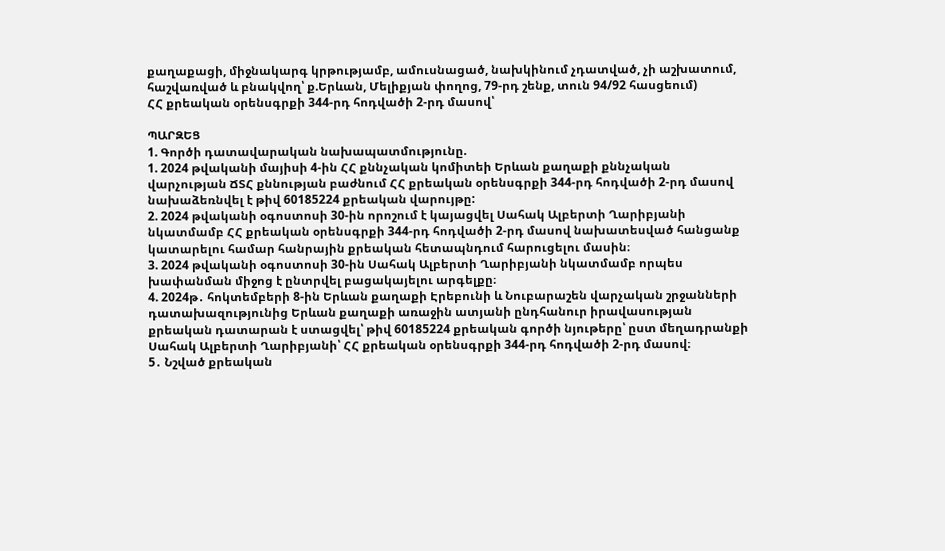քաղաքացի, միջնակարգ կրթությամբ, ամուսնացած, նախկինում չդատված, չի աշխատում, հաշվառված և բնակվող՝ ք.Երևան, Մելիքյան փողոց, 79-րդ շենք, տուն 94/92 հասցեում)
ՀՀ քրեական օրենսգրքի 344-րդ հոդվածի 2-րդ մասով՝

ՊԱՐԶԵՑ
1. Գործի դատավարական նախապատմությունը.
1. 2024 թվականի մայիսի 4-ին ՀՀ քննչական կոմիտեի Երևան քաղաքի քննչական վարչության ՃՏՀ քննության բաժնում ՀՀ քրեական օրենսգրքի 344-րդ հոդվածի 2-րդ մասով նախաձեռնվել է թիվ 60185224 քրեական վարույթը:
2. 2024 թվականի օգոստոսի 30-ին որոշում է կայացվել Սահակ Ալբերտի Ղարիբյանի նկատմամբ ՀՀ քրեական օրենսգրքի 344-րդ հոդվածի 2-րդ մասով նախատեսված հանցանք կատարելու համար հանրային քրեական հետապնդում հարուցելու մասին։
3. 2024 թվականի օգոստոսի 30-ին Սահակ Ալբերտի Ղարիբյանի նկատմամբ որպես խափանման միջոց է ընտրվել բացակայելու արգելքը։
4. 2024թ․ հոկտեմբերի 8-ին Երևան քաղաքի Էրեբունի և Նուբարաշեն վարչական շրջանների դատախազությունից Երևան քաղաքի առաջին ատյանի ընդհանուր իրավասության քրեական դատարան է ստացվել՝ թիվ 60185224 քրեական գործի նյութերը՝ ըստ մեղադրանքի Սահակ Ալբերտի Ղարիբյանի՝ ՀՀ քրեական օրենսգրքի 344-րդ հոդվածի 2-րդ մասով։
5․ Նշված քրեական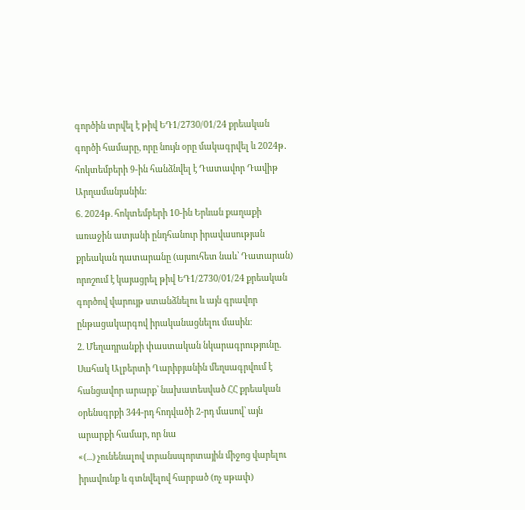գործին տրվել է թիվ ԵԴ1/2730/01/24 քրեական գործի համարը, որը նույն օրը մակագրվել և 2024թ․ հոկտեմբերի 9-ին հանձնվել է Դատավոր Դավիթ Արղամանյանին:
6. 2024թ. հոկտեմբերի 10-ին Երևան քաղաքի առաջին ատյանի ընդհանուր իրավասության քրեական դատարանը (այսուհետ նաև՝ Դատարան) որոշում է կայացրել թիվ ԵԴ1/2730/01/24 քրեական գործով վարույթ ստանձնելու և այն գրավոր ընթացակարգով իրականացնելու մասին։
2. Մեղադրանքի փաստական նկարագրությունը.
Սահակ Ալբերտի Ղարիբյանին մեղսագրվում է հանցավոր արարք՝ նախատեսված ՀՀ քրեական օրենսգրքի 344-րդ հոդվածի 2-րդ մասով՝ այն արարքի համար, որ նա
«(...) չունենալով տրանսպորտային միջոց վարելու իրավունք և գտնվելով հարբած (ոչ սթափ)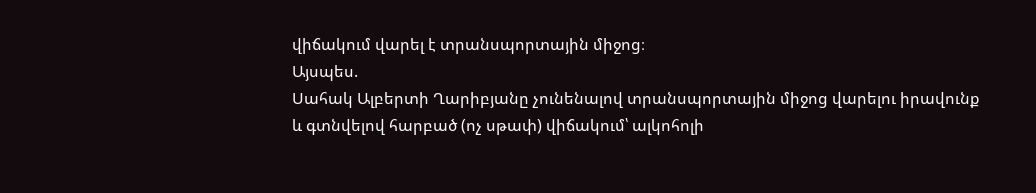վիճակում վարել է տրանսպորտային միջոց։
Այսպես.
Սահակ Ալբերտի Ղարիբյանը չունենալով տրանսպորտային միջոց վարելու իրավունք և գտնվելով հարբած (ոչ սթափ) վիճակում՝ ալկոհոլի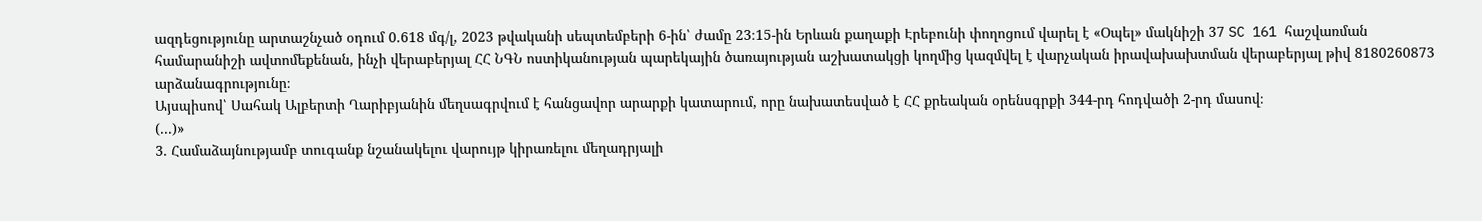ազդեցությունը արտաշնչած օդում 0.618 մգ/լ, 2023 թվականի սեպտեմբերի 6-ին՝ ժամը 23։15-ին Երևան քաղաքի Էրեբունի փողոցում վարել է «Օպել» մակնիշի 37 SC 161 հաշվառման համարանիշի ավտոմեքենան, ինչի վերաբերյալ ՀՀ ՆԳՆ ոստիկանության պարեկային ծառայության աշխատակցի կողմից կազմվել է վարչական իրավախախտման վերաբերյալ թիվ 8180260873 արձանագրությունը։
Այսպիսով՝ Սահակ Ալբերտի Ղարիբյանին մեղսագրվում է հանցավոր արարքի կատարում, որը նախատեսված է ՀՀ քրեական օրենսգրքի 344-րդ հոդվածի 2-րդ մասով։
(...)»
3. Համաձայնությամբ տուգանք նշանակելու վարույթ կիրառելու մեղադրյալի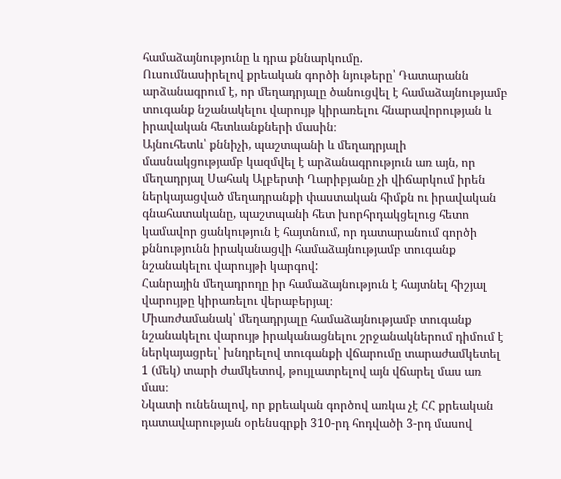համաձայնությունը և դրա քննարկումը.
Ուսումնասիրելով քրեական գործի նյութերը՝ Դատարանն արձանագրում է, որ մեղադրյալը ծանուցվել է համաձայնությամբ տուգանք նշանակելու վարույթ կիրառելու հնարավորության և իրավական հետևանքների մասին։
Այնուհետև՝ քննիչի, պաշտպանի և մեղադրյալի մասնակցությամբ կազմվել է արձանագրություն առ այն, որ մեղադրյալ Սահակ Ալբերտի Ղարիբյանը չի վիճարկում իրեն ներկայացված մեղադրանքի փաստական հիմքն ու իրավական գնահատականը, պաշտպանի հետ խորհրդակցելուց հետո կամավոր ցանկություն է հայտնում, որ դատարանում գործի քննությունն իրականացվի համաձայնությամբ տուգանք նշանակելու վարույթի կարգով:
Հանրային մեղադրողը իր համաձայնություն է հայտնել հիշյալ վարույթը կիրառելու վերաբերյալ։
Միառժամանակ՝ մեղադրյալը համաձայնությամբ տուգանք նշանակելու վարույթ իրականացնելու շրջանակներում դիմում է ներկայացրել՝ խնդրելով տուգանքի վճարումը տարաժամկետել 1 (մեկ) տարի ժամկետով, թույլատրելով այն վճարել մաս առ մաս։
Նկատի ունենալով, որ քրեական գործով առկա չէ ՀՀ քրեական դատավարության օրենսգրքի 310-րդ հոդվածի 3-րդ մասով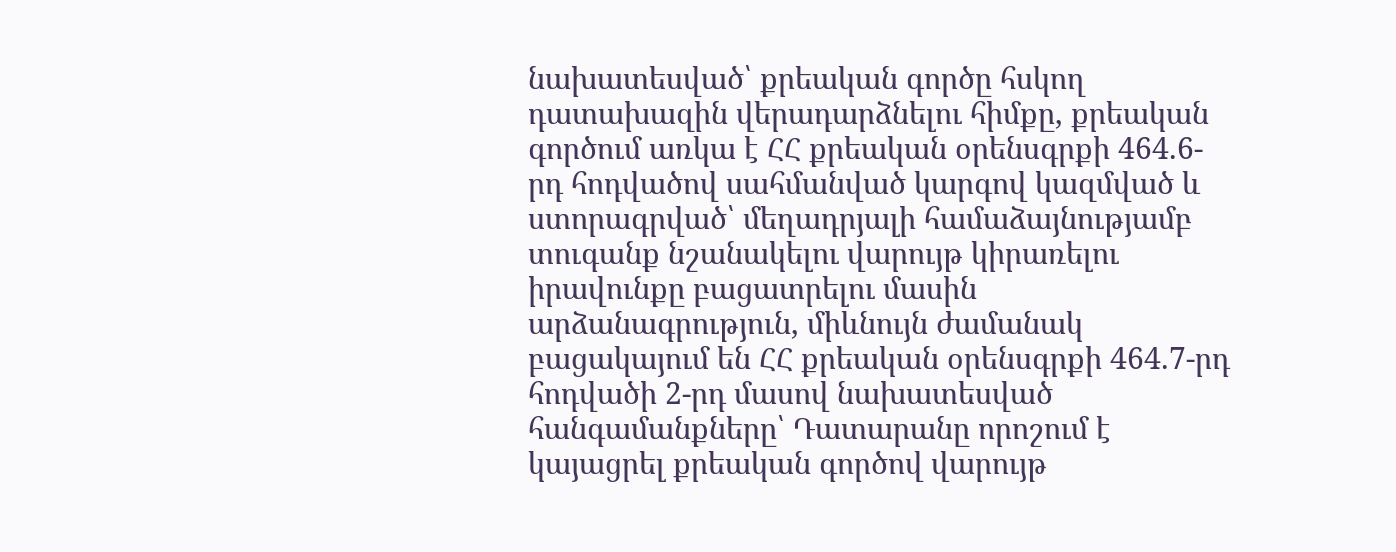նախատեսված՝ քրեական գործը հսկող դատախազին վերադարձնելու հիմքը, քրեական գործում առկա է ՀՀ քրեական օրենսգրքի 464.6-րդ հոդվածով սահմանված կարգով կազմված և ստորագրված՝ մեղադրյալի համաձայնությամբ տուգանք նշանակելու վարույթ կիրառելու իրավունքը բացատրելու մասին արձանագրություն, միևնույն ժամանակ բացակայում են ՀՀ քրեական օրենսգրքի 464.7-րդ հոդվածի 2-րդ մասով նախատեսված հանգամանքները՝ Դատարանը որոշում է կայացրել քրեական գործով վարույթ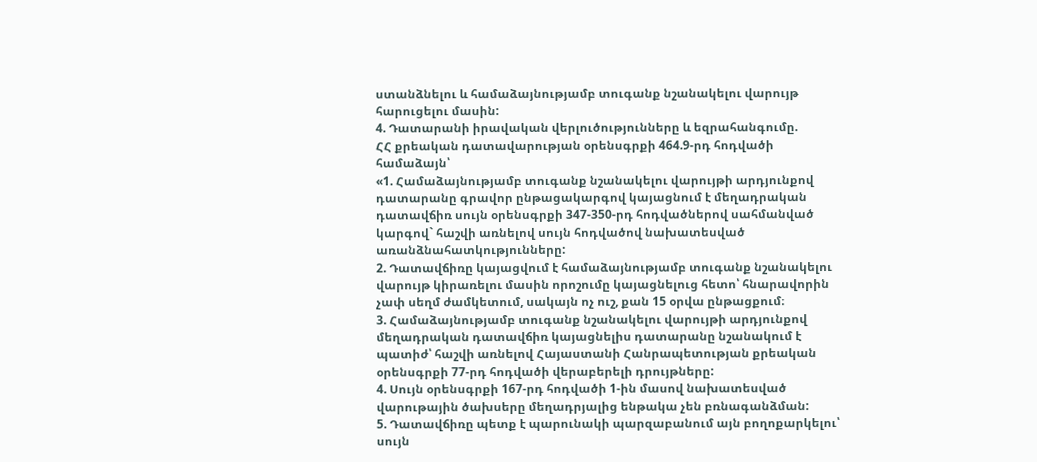ստանձնելու և համաձայնությամբ տուգանք նշանակելու վարույթ հարուցելու մասին:
4. Դատարանի իրավական վերլուծությունները և եզրահանգումը.
ՀՀ քրեական դատավարության օրենսգրքի 464.9-րդ հոդվածի համաձայն՝
«1. Համաձայնությամբ տուգանք նշանակելու վարույթի արդյունքով դատարանը գրավոր ընթացակարգով կայացնում է մեղադրական դատավճիռ սույն օրենսգրքի 347-350-րդ հոդվածներով սահմանված կարգով` հաշվի առնելով սույն հոդվածով նախատեսված առանձնահատկությունները:
2. Դատավճիռը կայացվում է համաձայնությամբ տուգանք նշանակելու վարույթ կիրառելու մասին որոշումը կայացնելուց հետո՝ հնարավորին չափ սեղմ ժամկետում, սակայն ոչ ուշ, քան 15 օրվա ընթացքում։
3. Համաձայնությամբ տուգանք նշանակելու վարույթի արդյունքով մեղադրական դատավճիռ կայացնելիս դատարանը նշանակում է պատիժ՝ հաշվի առնելով Հայաստանի Հանրապետության քրեական օրենսգրքի 77-րդ հոդվածի վերաբերելի դրույթները:
4. Սույն օրենսգրքի 167-րդ հոդվածի 1-ին մասով նախատեսված վարութային ծախսերը մեղադրյալից ենթակա չեն բռնագանձման:
5. Դատավճիռը պետք է պարունակի պարզաբանում այն բողոքարկելու՝ սույն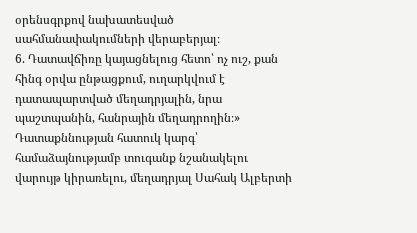օրենսգրքով նախատեսված սահմանափակումների վերաբերյալ։
6. Դատավճիռը կայացնելուց հետո՝ ոչ ուշ, քան հինգ օրվա ընթացքում, ուղարկվում է դատապարտված մեղադրյալին, նրա պաշտպանին, հանրային մեղադրողին։»
Դատաքննության հատուկ կարգ՝ համաձայնությամբ տուգանք նշանակելու վարույթ կիրառելու, մեղադրյալ Սահակ Ալբերտի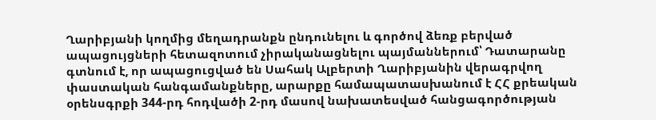Ղարիբյանի կողմից մեղադրանքն ընդունելու և գործով ձեռք բերված ապացույցների հետազոտում չիրականացնելու պայմաններում՝ Դատարանը գտնում է, որ ապացուցված են Սահակ Ալբերտի Ղարիբյանին վերագրվող փաստական հանգամանքները, արարքը համապատասխանում է ՀՀ քրեական օրենսգրքի 344-րդ հոդվածի 2-րդ մասով նախատեսված հանցագործության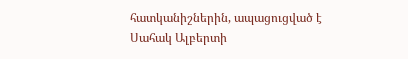հատկանիշներին, ապացուցված է Սահակ Ալբերտի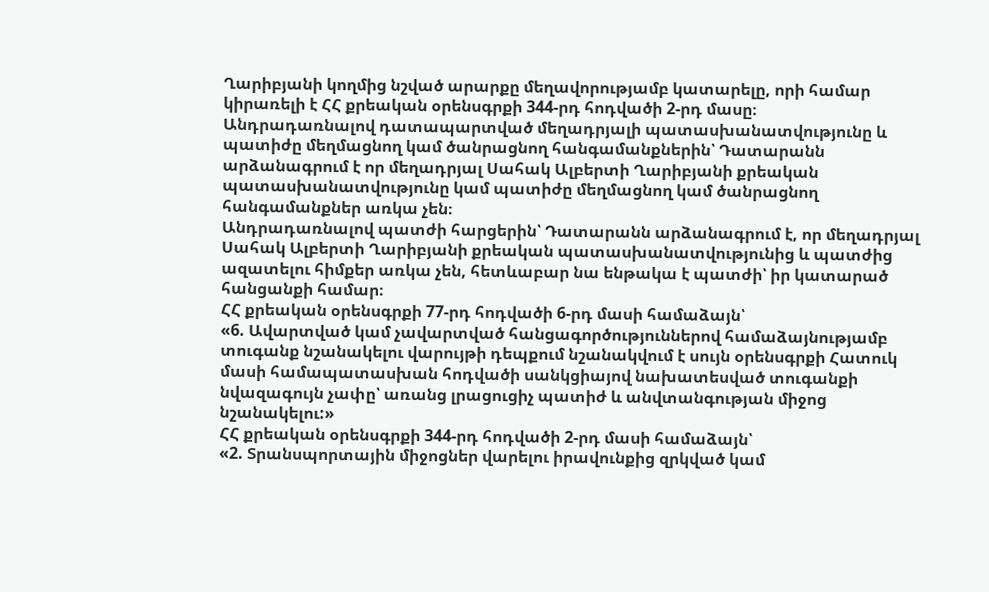Ղարիբյանի կողմից նշված արարքը մեղավորությամբ կատարելը, որի համար կիրառելի է ՀՀ քրեական օրենսգրքի 344-րդ հոդվածի 2-րդ մասը։
Անդրադառնալով դատապարտված մեղադրյալի պատասխանատվությունը և պատիժը մեղմացնող կամ ծանրացնող հանգամանքներին՝ Դատարանն արձանագրում է որ մեղադրյալ Սահակ Ալբերտի Ղարիբյանի քրեական պատասխանատվությունը կամ պատիժը մեղմացնող կամ ծանրացնող հանգամանքներ առկա չեն։
Անդրադառնալով պատժի հարցերին՝ Դատարանն արձանագրում է, որ մեղադրյալ Սահակ Ալբերտի Ղարիբյանի քրեական պատասխանատվությունից և պատժից ազատելու հիմքեր առկա չեն, հետևաբար նա ենթակա է պատժի՝ իր կատարած հանցանքի համար։
ՀՀ քրեական օրենսգրքի 77-րդ հոդվածի 6-րդ մասի համաձայն՝
«6. Ավարտված կամ չավարտված հանցագործություններով համաձայնությամբ տուգանք նշանակելու վարույթի դեպքում նշանակվում է սույն օրենսգրքի Հատուկ մասի համապատասխան հոդվածի սանկցիայով նախատեսված տուգանքի նվազագույն չափը՝ առանց լրացուցիչ պատիժ և անվտանգության միջոց նշանակելու:»
ՀՀ քրեական օրենսգրքի 344-րդ հոդվածի 2-րդ մասի համաձայն՝
«2. Տրանսպորտային միջոցներ վարելու իրավունքից զրկված կամ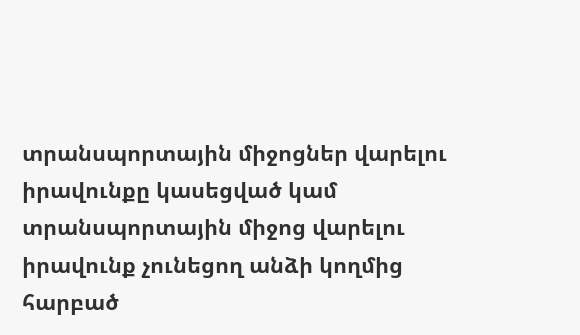տրանսպորտային միջոցներ վարելու իրավունքը կասեցված կամ տրանսպորտային միջոց վարելու իրավունք չունեցող անձի կողմից հարբած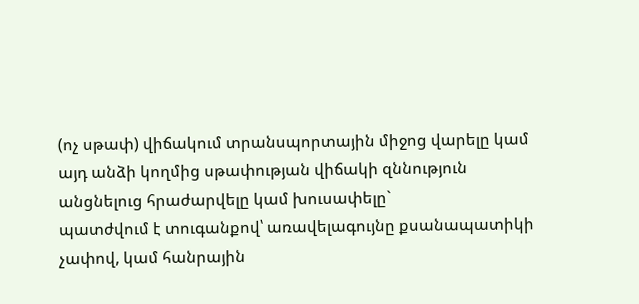(ոչ սթափ) վիճակում տրանսպորտային միջոց վարելը կամ այդ անձի կողմից սթափության վիճակի զննություն անցնելուց հրաժարվելը կամ խուսափելը`
պատժվում է տուգանքով՝ առավելագույնը քսանապատիկի չափով, կամ հանրային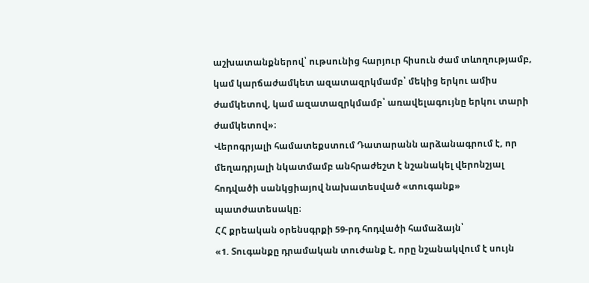աշխատանքներով՝ ութսունից հարյուր հիսուն ժամ տևողությամբ, կամ կարճաժամկետ ազատազրկմամբ՝ մեկից երկու ամիս ժամկետով, կամ ազատազրկմամբ՝ առավելագույնը երկու տարի ժամկետով»։
Վերոգրյալի համատեքստում Դատարանն արձանագրում է, որ մեղադրյալի նկատմամբ անհրաժեշտ է նշանակել վերոնշյալ հոդվածի սանկցիայով նախատեսված «տուգանք» պատժատեսակը։
ՀՀ քրեական օրենսգրքի 59-րդ հոդվածի համաձայն՝
«1. Տուգանքը դրամական տուժանք է, որը նշանակվում է սույն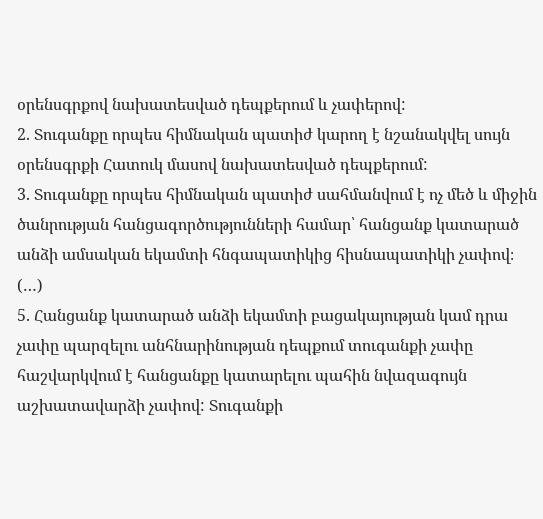օրենսգրքով նախատեսված դեպքերում և չափերով:
2. Տուգանքը որպես հիմնական պատիժ կարող է նշանակվել սույն օրենսգրքի Հատուկ մասով նախատեսված դեպքերում:
3. Տուգանքը որպես հիմնական պատիժ սահմանվում է ոչ մեծ և միջին ծանրության հանցագործությունների համար՝ հանցանք կատարած անձի ամսական եկամտի հնգապատիկից հիսնապատիկի չափով։
(…)
5. Հանցանք կատարած անձի եկամտի բացակայության կամ դրա չափը պարզելու անհնարինության դեպքում տուգանքի չափը հաշվարկվում է հանցանքը կատարելու պահին նվազագույն աշխատավարձի չափով: Տուգանքի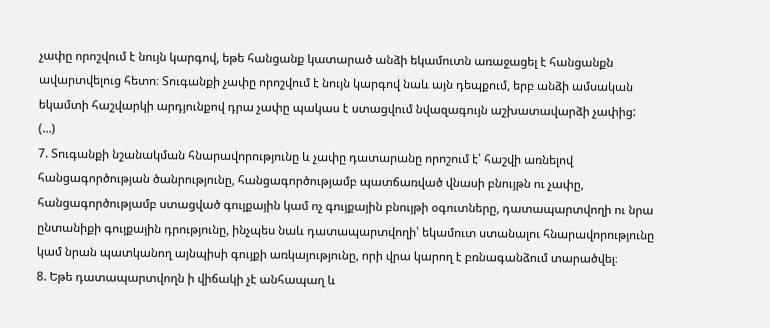չափը որոշվում է նույն կարգով, եթե հանցանք կատարած անձի եկամուտն առաջացել է հանցանքն ավարտվելուց հետո։ Տուգանքի չափը որոշվում է նույն կարգով նաև այն դեպքում, երբ անձի ամսական եկամտի հաշվարկի արդյունքով դրա չափը պակաս է ստացվում նվազագույն աշխատավարձի չափից:
(…)
7. Տուգանքի նշանակման հնարավորությունը և չափը դատարանը որոշում է՝ հաշվի առնելով հանցագործության ծանրությունը, հանցագործությամբ պատճառված վնասի բնույթն ու չափը, հանցագործությամբ ստացված գույքային կամ ոչ գույքային բնույթի օգուտները, դատապարտվողի ու նրա ընտանիքի գույքային դրությունը, ինչպես նաև դատապարտվողի՝ եկամուտ ստանալու հնարավորությունը կամ նրան պատկանող այնպիսի գույքի առկայությունը, որի վրա կարող է բռնագանձում տարածվել։
8. Եթե դատապարտվողն ի վիճակի չէ անհապաղ և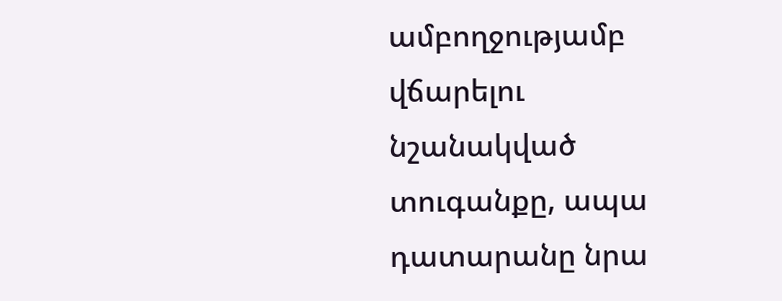ամբողջությամբ վճարելու նշանակված տուգանքը, ապա դատարանը նրա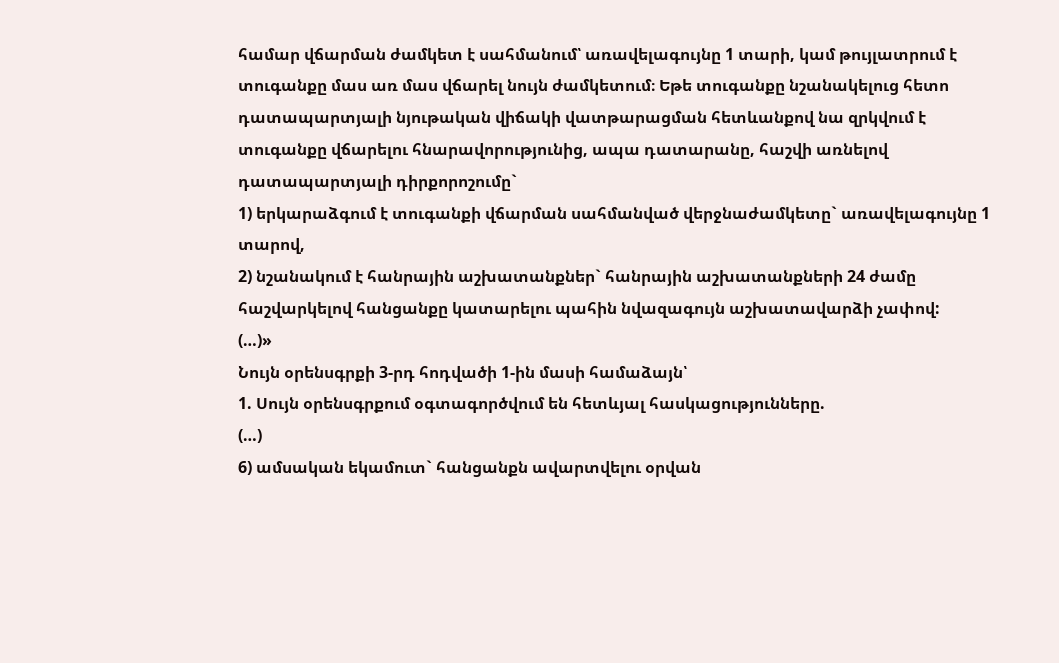համար վճարման ժամկետ է սահմանում՝ առավելագույնը 1 տարի, կամ թույլատրում է տուգանքը մաս առ մաս վճարել նույն ժամկետում։ Եթե տուգանքը նշանակելուց հետո դատապարտյալի նյութական վիճակի վատթարացման հետևանքով նա զրկվում է տուգանքը վճարելու հնարավորությունից, ապա դատարանը, հաշվի առնելով դատապարտյալի դիրքորոշումը`
1) երկարաձգում է տուգանքի վճարման սահմանված վերջնաժամկետը` առավելագույնը 1 տարով,
2) նշանակում է հանրային աշխատանքներ` հանրային աշխատանքների 24 ժամը հաշվարկելով հանցանքը կատարելու պահին նվազագույն աշխատավարձի չափով:
(…)»
Նույն օրենսգրքի 3-րդ հոդվածի 1-ին մասի համաձայն՝
1. Սույն օրենսգրքում օգտագործվում են հետևյալ հասկացությունները.
(…)
6) ամսական եկամուտ` հանցանքն ավարտվելու օրվան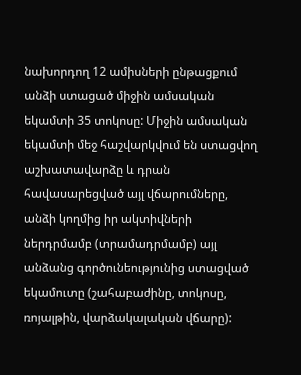նախորդող 12 ամիսների ընթացքում անձի ստացած միջին ամսական եկամտի 35 տոկոսը: Միջին ամսական եկամտի մեջ հաշվարկվում են ստացվող աշխատավարձը և դրան հավասարեցված այլ վճարումները, անձի կողմից իր ակտիվների ներդրմամբ (տրամադրմամբ) այլ անձանց գործունեությունից ստացված եկամուտը (շահաբաժինը, տոկոսը, ռոյալթին, վարձակալական վճարը):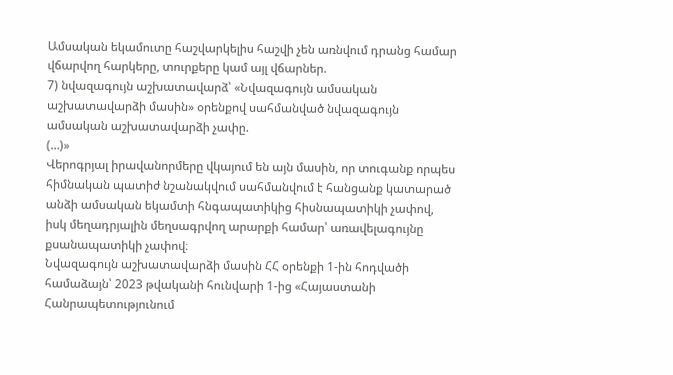Ամսական եկամուտը հաշվարկելիս հաշվի չեն առնվում դրանց համար վճարվող հարկերը, տուրքերը կամ այլ վճարներ.
7) նվազագույն աշխատավարձ՝ «Նվազագույն ամսական աշխատավարձի մասին» օրենքով սահմանված նվազագույն ամսական աշխատավարձի չափը.
(…)»
Վերոգրյալ իրավանորմերը վկայում են այն մասին, որ տուգանք որպես հիմնական պատիժ նշանակվում սահմանվում է հանցանք կատարած անձի ամսական եկամտի հնգապատիկից հիսնապատիկի չափով, իսկ մեղադրյալին մեղսագրվող արարքի համար՝ առավելագույնը քսանապատիկի չափով։
Նվազագույն աշխատավարձի մասին ՀՀ օրենքի 1-ին հոդվածի համաձայն՝ 2023 թվականի հունվարի 1-ից «Հայաստանի Հանրապետությունում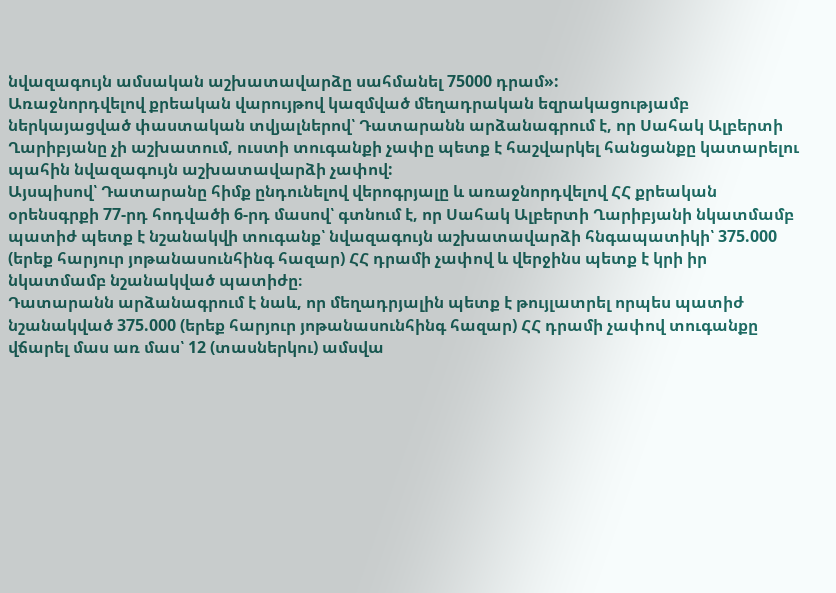նվազագույն ամսական աշխատավարձը սահմանել 75000 դրամ»:
Առաջնորդվելով քրեական վարույթով կազմված մեղադրական եզրակացությամբ ներկայացված փաստական տվյալներով՝ Դատարանն արձանագրում է, որ Սահակ Ալբերտի Ղարիբյանը չի աշխատում, ուստի տուգանքի չափը պետք է հաշվարկել հանցանքը կատարելու պահին նվազագույն աշխատավարձի չափով:
Այսպիսով՝ Դատարանը հիմք ընդունելով վերոգրյալը և առաջնորդվելով ՀՀ քրեական օրենսգրքի 77-րդ հոդվածի 6-րդ մասով՝ գտնում է, որ Սահակ Ալբերտի Ղարիբյանի նկատմամբ պատիժ պետք է նշանակվի տուգանք՝ նվազագույն աշխատավարձի հնգապատիկի՝ 375.000 (երեք հարյուր յոթանասունհինգ հազար) ՀՀ դրամի չափով և վերջինս պետք է կրի իր նկատմամբ նշանակված պատիժը։
Դատարանն արձանագրում է նաև, որ մեղադրյալին պետք է թույլատրել որպես պատիժ նշանակված 375.000 (երեք հարյուր յոթանասունհինգ հազար) ՀՀ դրամի չափով տուգանքը վճարել մաս առ մաս՝ 12 (տասներկու) ամսվա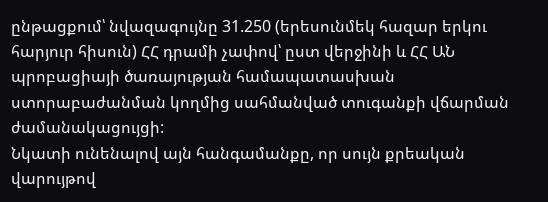ընթացքում՝ նվազագույնը 31.250 (երեսունմեկ հազար երկու հարյուր հիսուն) ՀՀ դրամի չափով՝ ըստ վերջինի և ՀՀ ԱՆ պրոբացիայի ծառայության համապատասխան ստորաբաժանման կողմից սահմանված տուգանքի վճարման ժամանակացույցի:
Նկատի ունենալով այն հանգամանքը, որ սույն քրեական վարույթով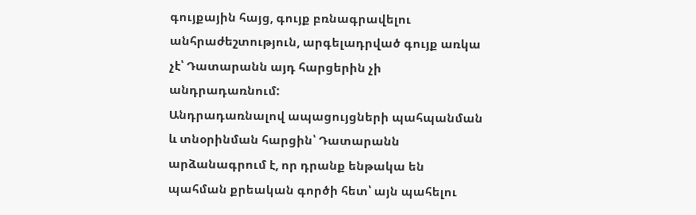գույքային հայց, գույք բռնագրավելու անհրաժեշտություն, արգելադրված գույք առկա չէ՝ Դատարանն այդ հարցերին չի անդրադառնում:
Անդրադառնալով ապացույցների պահպանման և տնօրինման հարցին՝ Դատարանն արձանագրում է, որ դրանք ենթակա են պահման քրեական գործի հետ՝ այն պահելու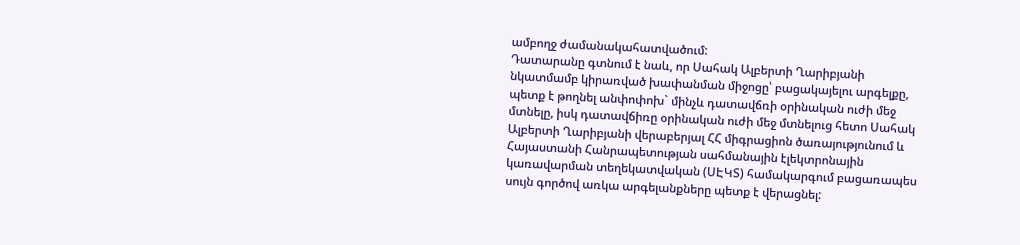ամբողջ ժամանակահատվածում:
Դատարանը գտնում է նաև, որ Սահակ Ալբերտի Ղարիբյանի նկատմամբ կիրառված խափանման միջոցը՝ բացակայելու արգելքը, պետք է թողնել անփոփոխ` մինչև դատավճռի օրինական ուժի մեջ մտնելը, իսկ դատավճիռը օրինական ուժի մեջ մտնելուց հետո Սահակ Ալբերտի Ղարիբյանի վերաբերյալ ՀՀ միգրացիոն ծառայությունում և Հայաստանի Հանրապետության սահմանային էլեկտրոնային կառավարման տեղեկատվական (ՍԷԿՏ) համակարգում բացառապես սույն գործով առկա արգելանքները պետք է վերացնել: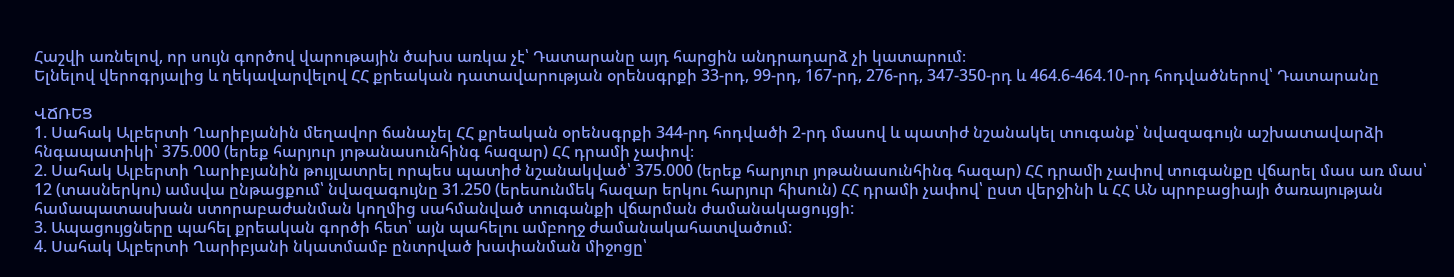Հաշվի առնելով, որ սույն գործով վարութային ծախս առկա չէ՝ Դատարանը այդ հարցին անդրադարձ չի կատարում։
Ելնելով վերոգրյալից և ղեկավարվելով ՀՀ քրեական դատավարության օրենսգրքի 33-րդ, 99-րդ, 167-րդ, 276-րդ, 347-350-րդ և 464.6-464.10-րդ հոդվածներով՝ Դատարանը

ՎՃՌԵՑ
1. Սահակ Ալբերտի Ղարիբյանին մեղավոր ճանաչել ՀՀ քրեական օրենսգրքի 344-րդ հոդվածի 2-րդ մասով և պատիժ նշանակել տուգանք՝ նվազագույն աշխատավարձի հնգապատիկի՝ 375.000 (երեք հարյուր յոթանասունհինգ հազար) ՀՀ դրամի չափով։
2. Սահակ Ալբերտի Ղարիբյանին թույլատրել որպես պատիժ նշանակված՝ 375.000 (երեք հարյուր յոթանասունհինգ հազար) ՀՀ դրամի չափով տուգանքը վճարել մաս առ մաս՝ 12 (տասներկու) ամսվա ընթացքում՝ նվազագույնը 31.250 (երեսունմեկ հազար երկու հարյուր հիսուն) ՀՀ դրամի չափով՝ ըստ վերջինի և ՀՀ ԱՆ պրոբացիայի ծառայության համապատասխան ստորաբաժանման կողմից սահմանված տուգանքի վճարման ժամանակացույցի:
3. Ապացույցները պահել քրեական գործի հետ՝ այն պահելու ամբողջ ժամանակահատվածում:
4. Սահակ Ալբերտի Ղարիբյանի նկատմամբ ընտրված խափանման միջոցը՝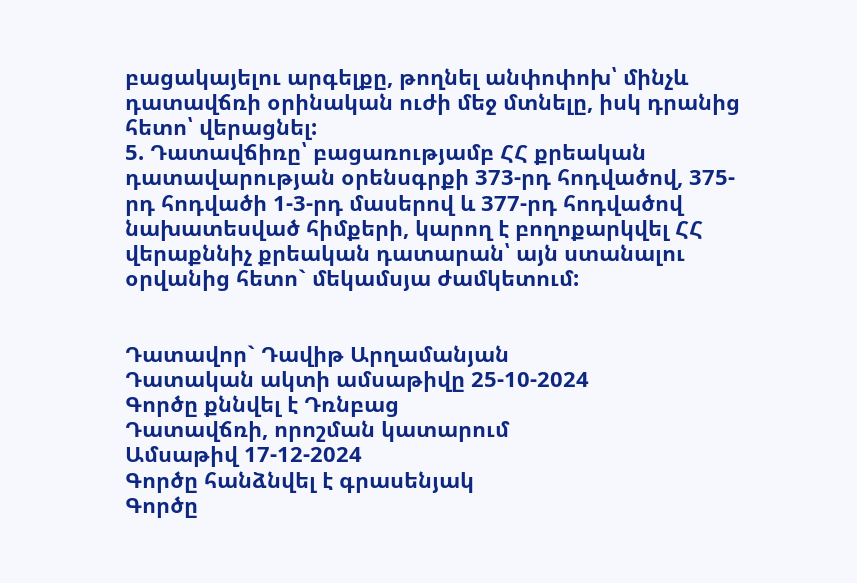բացակայելու արգելքը, թողնել անփոփոխ՝ մինչև դատավճռի օրինական ուժի մեջ մտնելը, իսկ դրանից հետո՝ վերացնել:
5. Դատավճիռը՝ բացառությամբ ՀՀ քրեական դատավարության օրենսգրքի 373-րդ հոդվածով, 375-րդ հոդվածի 1-3-րդ մասերով և 377-րդ հոդվածով նախատեսված հիմքերի, կարող է բողոքարկվել ՀՀ վերաքննիչ քրեական դատարան՝ այն ստանալու օրվանից հետո` մեկամսյա ժամկետում:


Դատավոր` Դավիթ Արղամանյան
Դատական ակտի ամսաթիվը 25-10-2024
Գործը քննվել է Դռնբաց
Դատավճռի, որոշման կատարում
Ամսաթիվ 17-12-2024
Գործը հանձնվել է գրասենյակ
Գործը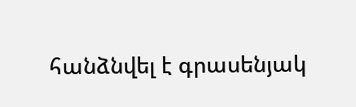հանձնվել է գրասենյակ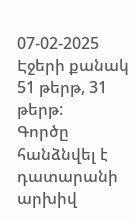07-02-2025
Էջերի քանակ 51 թերթ, 31 թերթ:
Գործը հանձնվել է դատարանի արխիվ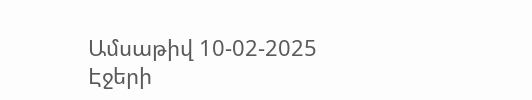Ամսաթիվ 10-02-2025
Էջերի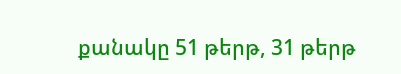քանակը 51 թերթ, 31 թերթ